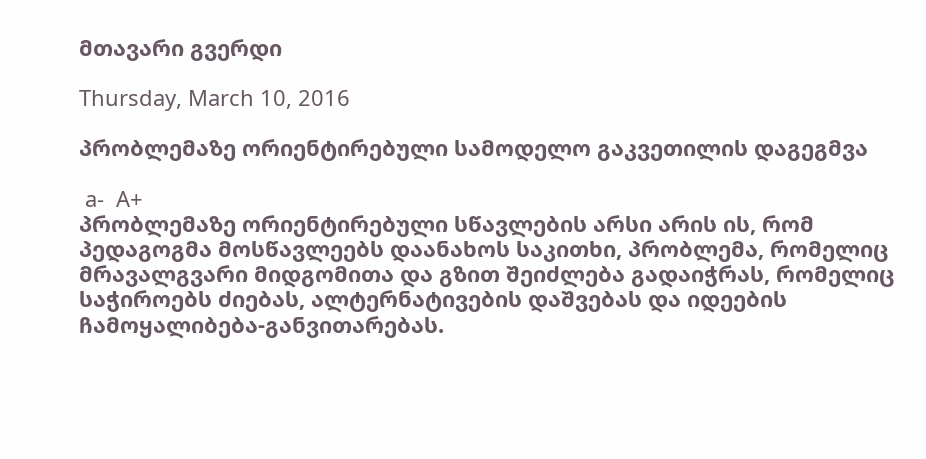მთავარი გვერდი

Thursday, March 10, 2016

პრობლემაზე ორიენტირებული სამოდელო გაკვეთილის დაგეგმვა

 a-  A+
პრობლემაზე ორიენტირებული სწავლების არსი არის ის, რომ პედაგოგმა მოსწავლეებს დაანახოს საკითხი, პრობლემა, რომელიც მრავალგვარი მიდგომითა და გზით შეიძლება გადაიჭრას, რომელიც საჭიროებს ძიებას, ალტერნატივების დაშვებას და იდეების ჩამოყალიბება-განვითარებას.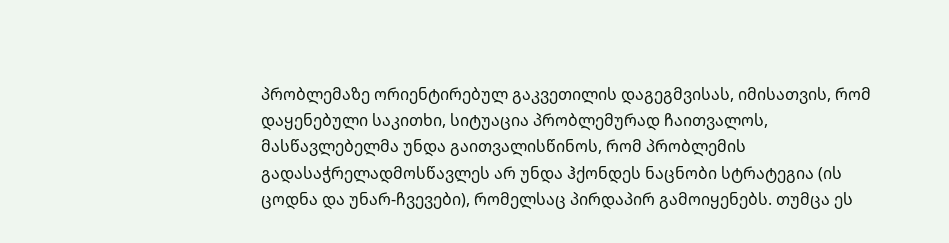პრობლემაზე ორიენტირებულ გაკვეთილის დაგეგმვისას, იმისათვის, რომ დაყენებული საკითხი, სიტუაცია პრობლემურად ჩაითვალოს, მასწავლებელმა უნდა გაითვალისწინოს, რომ პრობლემის გადასაჭრელადმოსწავლეს არ უნდა ჰქონდეს ნაცნობი სტრატეგია (ის ცოდნა და უნარ-ჩვევები), რომელსაც პირდაპირ გამოიყენებს. თუმცა ეს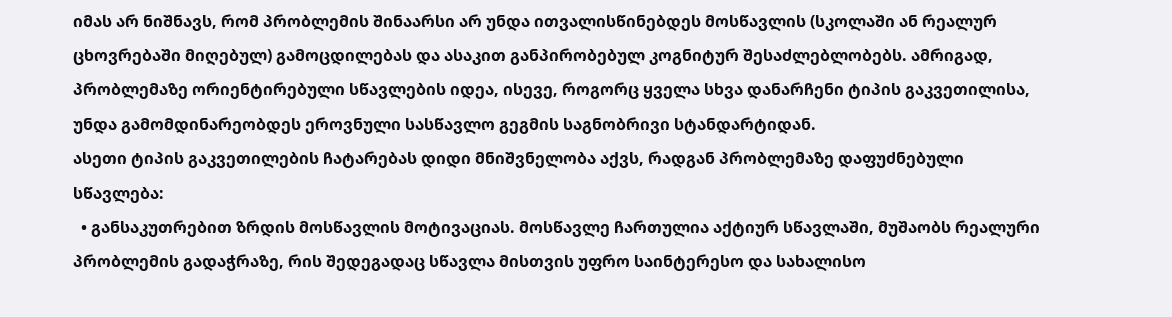იმას არ ნიშნავს, რომ პრობლემის შინაარსი არ უნდა ითვალისწინებდეს მოსწავლის (სკოლაში ან რეალურ ცხოვრებაში მიღებულ) გამოცდილებას და ასაკით განპირობებულ კოგნიტურ შესაძლებლობებს. ამრიგად, პრობლემაზე ორიენტირებული სწავლების იდეა, ისევე, როგორც ყველა სხვა დანარჩენი ტიპის გაკვეთილისა, უნდა გამომდინარეობდეს ეროვნული სასწავლო გეგმის საგნობრივი სტანდარტიდან.
ასეთი ტიპის გაკვეთილების ჩატარებას დიდი მნიშვნელობა აქვს, რადგან პრობლემაზე დაფუძნებული სწავლება:
  • განსაკუთრებით ზრდის მოსწავლის მოტივაციას. მოსწავლე ჩართულია აქტიურ სწავლაში, მუშაობს რეალური პრობლემის გადაჭრაზე, რის შედეგადაც სწავლა მისთვის უფრო საინტერესო და სახალისო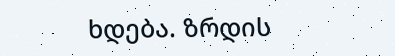ხდება. ზრდის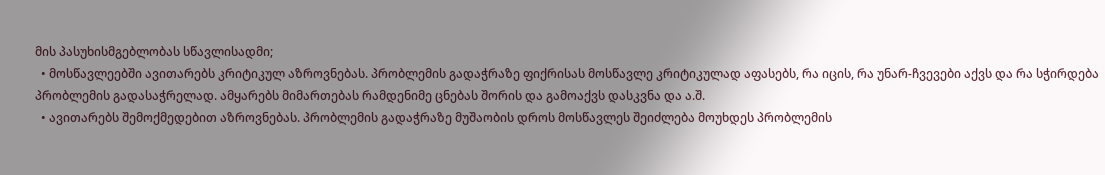მის პასუხისმგებლობას სწავლისადმი;
  • მოსწავლეებში ავითარებს კრიტიკულ აზროვნებას. პრობლემის გადაჭრაზე ფიქრისას მოსწავლე კრიტიკულად აფასებს, რა იცის, რა უნარ-ჩვევები აქვს და რა სჭირდება პრობლემის გადასაჭრელად. ამყარებს მიმართებას რამდენიმე ცნებას შორის და გამოაქვს დასკვნა და ა.შ.
  • ავითარებს შემოქმედებით აზროვნებას. პრობლემის გადაჭრაზე მუშაობის დროს მოსწავლეს შეიძლება მოუხდეს პრობლემის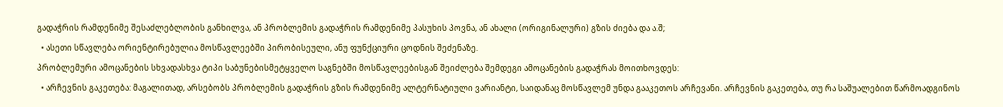გადაჭრის რამდენიმე შესაძლებლობის განხილვა, ან პრობლემის გადაჭრის რამდენიმე პასუხის პოვნა, ან ახალი (ორიგინალური) გზის ძიება და ა.შ;
  • ასეთი სწავლება ორიენტირებულია მოსწავლეებში პირობისეული, ანუ ფუნქციური ცოდნის შეძენაზე.
პრობლემური ამოცანების სხვადასხვა ტიპი საბუნებისმეტყველო საგნებში მოსწავლეებისგან შეიძლება შემდეგი ამოცანების გადაჭრას მოითხოვდეს:
  • არჩევნის გაკეთება: მაგალითად, არსებობს პრობლემის გადაჭრის გზის რამდენიმე ალტერნატიული ვარიანტი, საიდანაც მოსწავლემ უნდა გააკეთოს არჩევანი. არჩევნის გაკეთება, თუ რა საშუალებით წარმოადგინოს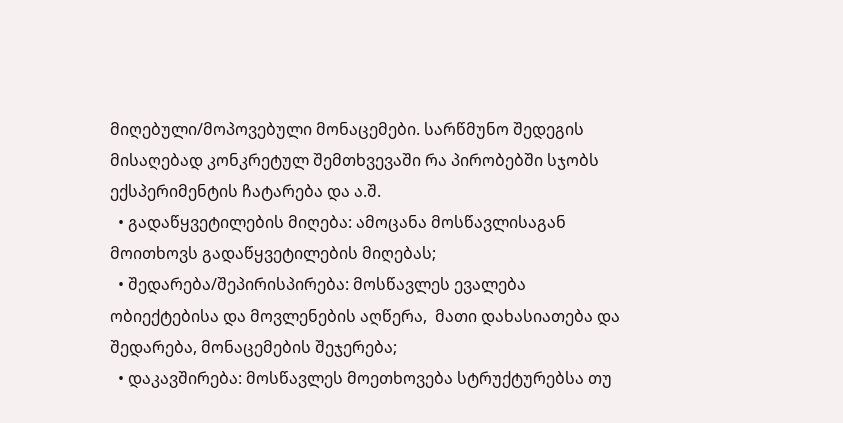მიღებული/მოპოვებული მონაცემები. სარწმუნო შედეგის მისაღებად კონკრეტულ შემთხვევაში რა პირობებში სჯობს ექსპერიმენტის ჩატარება და ა.შ.
  • გადაწყვეტილების მიღება: ამოცანა მოსწავლისაგან მოითხოვს გადაწყვეტილების მიღებას;
  • შედარება/შეპირისპირება: მოსწავლეს ევალება ობიექტებისა და მოვლენების აღწერა,  მათი დახასიათება და შედარება, მონაცემების შეჯერება;
  • დაკავშირება: მოსწავლეს მოეთხოვება სტრუქტურებსა თუ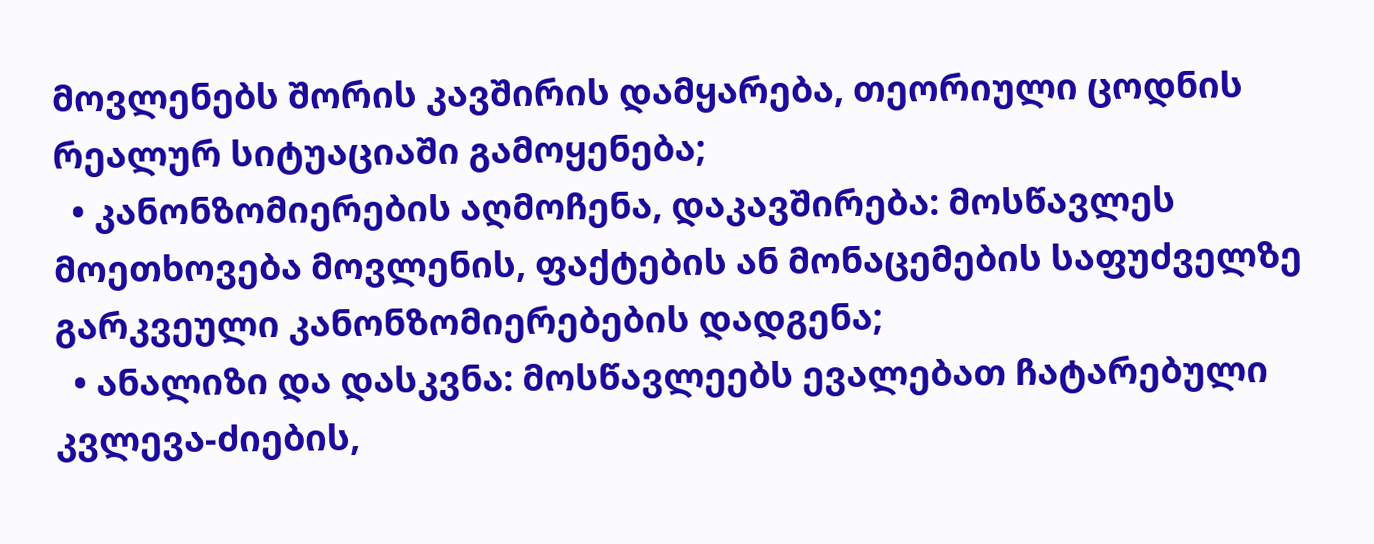მოვლენებს შორის კავშირის დამყარება, თეორიული ცოდნის რეალურ სიტუაციაში გამოყენება;
  • კანონზომიერების აღმოჩენა, დაკავშირება: მოსწავლეს მოეთხოვება მოვლენის, ფაქტების ან მონაცემების საფუძველზე გარკვეული კანონზომიერებების დადგენა;
  • ანალიზი და დასკვნა: მოსწავლეებს ევალებათ ჩატარებული კვლევა-ძიების,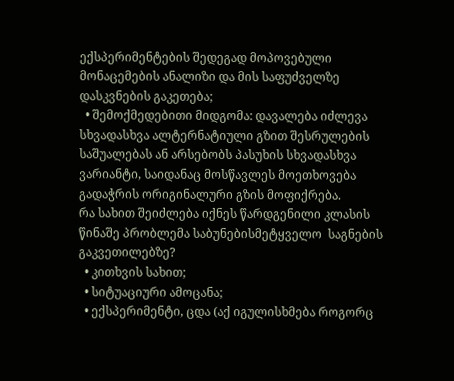ექსპერიმენტების შედეგად მოპოვებული მონაცემების ანალიზი და მის საფუძველზე დასკვნების გაკეთება;
  • შემოქმედებითი მიდგომა: დავალება იძლევა სხვადასხვა ალტერნატიული გზით შესრულების საშუალებას ან არსებობს პასუხის სხვადასხვა ვარიანტი, საიდანაც მოსწავლეს მოეთხოვება გადაჭრის ორიგინალური გზის მოფიქრება.
რა სახით შეიძლება იქნეს წარდგენილი კლასის წინაშე პრობლემა საბუნებისმეტყველო  საგნების გაკვეთილებზე?
  • კითხვის სახით;
  • სიტუაციური ამოცანა;
  • ექსპერიმენტი, ცდა (აქ იგულისხმება როგორც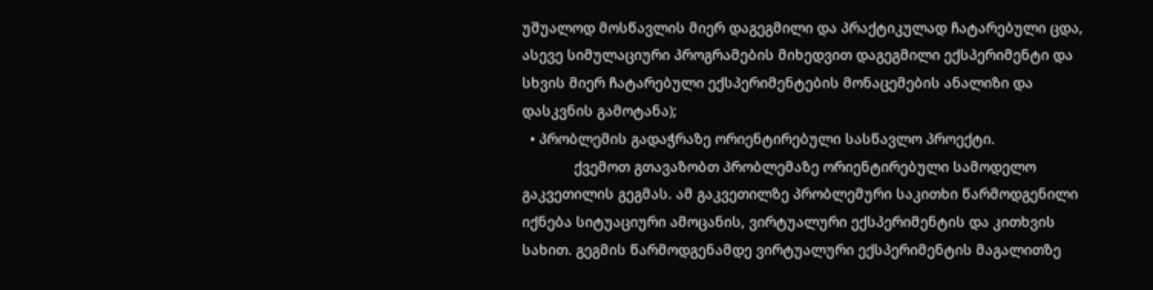უშუალოდ მოსწავლის მიერ დაგეგმილი და პრაქტიკულად ჩატარებული ცდა, ასევე სიმულაციური პროგრამების მიხედვით დაგეგმილი ექსპერიმენტი და სხვის მიერ ჩატარებული ექსპერიმენტების მონაცემების ანალიზი და დასკვნის გამოტანა);
  • პრობლემის გადაჭრაზე ორიენტირებული სასწავლო პროექტი.
             ქვემოთ გთავაზობთ პრობლემაზე ორიენტირებული სამოდელო გაკვეთილის გეგმას. ამ გაკვეთილზე პრობლემური საკითხი წარმოდგენილი იქნება სიტუაციური ამოცანის, ვირტუალური ექსპერიმენტის და კითხვის სახით. გეგმის წარმოდგენამდე ვირტუალური ექსპერიმენტის მაგალითზე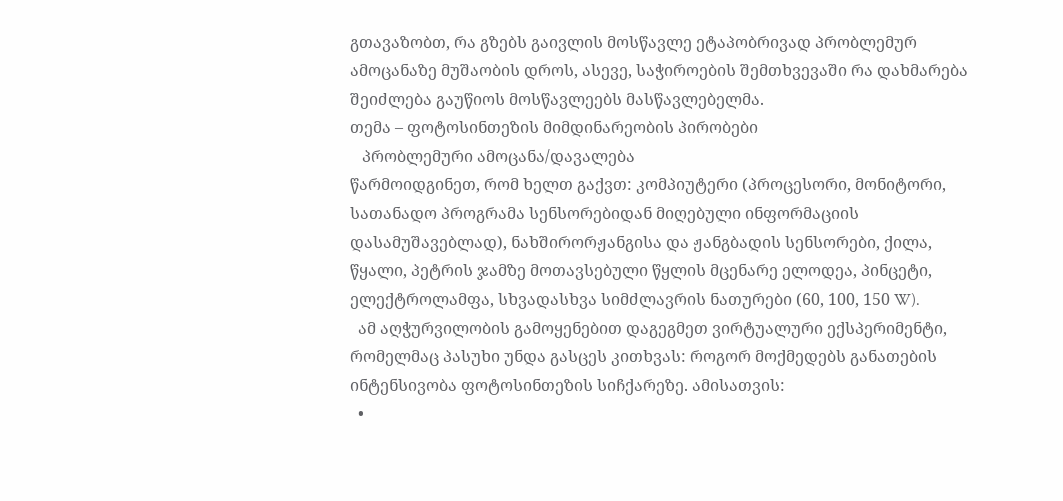გთავაზობთ, რა გზებს გაივლის მოსწავლე ეტაპობრივად პრობლემურ ამოცანაზე მუშაობის დროს, ასევე, საჭიროების შემთხვევაში რა დახმარება შეიძლება გაუწიოს მოსწავლეებს მასწავლებელმა.
თემა – ფოტოსინთეზის მიმდინარეობის პირობები
   პრობლემური ამოცანა/დავალება
წარმოიდგინეთ, რომ ხელთ გაქვთ: კომპიუტერი (პროცესორი, მონიტორი, სათანადო პროგრამა სენსორებიდან მიღებული ინფორმაციის დასამუშავებლად), ნახშირორჟანგისა და ჟანგბადის სენსორები, ქილა, წყალი, პეტრის ჯამზე მოთავსებული წყლის მცენარე ელოდეა, პინცეტი, ელექტროლამფა, სხვადასხვა სიმძლავრის ნათურები (60, 100, 150 W).
  ამ აღჭურვილობის გამოყენებით დაგეგმეთ ვირტუალური ექსპერიმენტი, რომელმაც პასუხი უნდა გასცეს კითხვას: როგორ მოქმედებს განათების ინტენსივობა ფოტოსინთეზის სიჩქარეზე. ამისათვის:
  •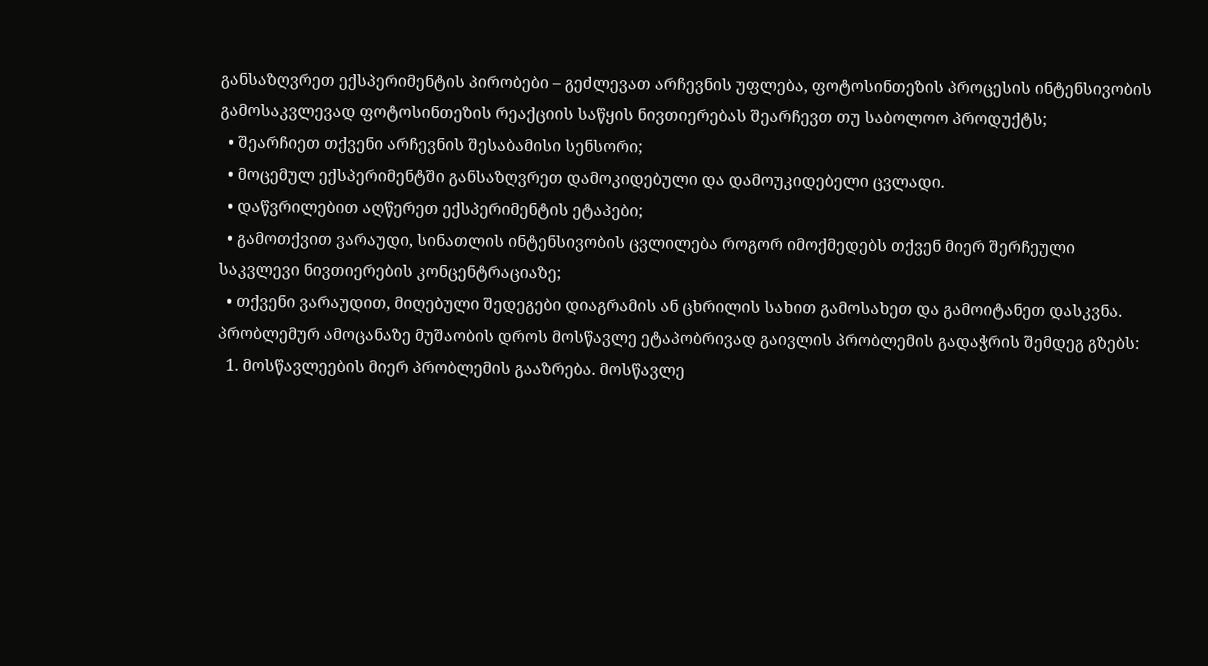განსაზღვრეთ ექსპერიმენტის პირობები – გეძლევათ არჩევნის უფლება, ფოტოსინთეზის პროცესის ინტენსივობის გამოსაკვლევად ფოტოსინთეზის რეაქციის საწყის ნივთიერებას შეარჩევთ თუ საბოლოო პროდუქტს;
  • შეარჩიეთ თქვენი არჩევნის შესაბამისი სენსორი;
  • მოცემულ ექსპერიმენტში განსაზღვრეთ დამოკიდებული და დამოუკიდებელი ცვლადი.
  • დაწვრილებით აღწერეთ ექსპერიმენტის ეტაპები;
  • გამოთქვით ვარაუდი, სინათლის ინტენსივობის ცვლილება როგორ იმოქმედებს თქვენ მიერ შერჩეული საკვლევი ნივთიერების კონცენტრაციაზე;
  • თქვენი ვარაუდით, მიღებული შედეგები დიაგრამის ან ცხრილის სახით გამოსახეთ და გამოიტანეთ დასკვნა.
პრობლემურ ამოცანაზე მუშაობის დროს მოსწავლე ეტაპობრივად გაივლის პრობლემის გადაჭრის შემდეგ გზებს:
  1. მოსწავლეების მიერ პრობლემის გააზრება. მოსწავლე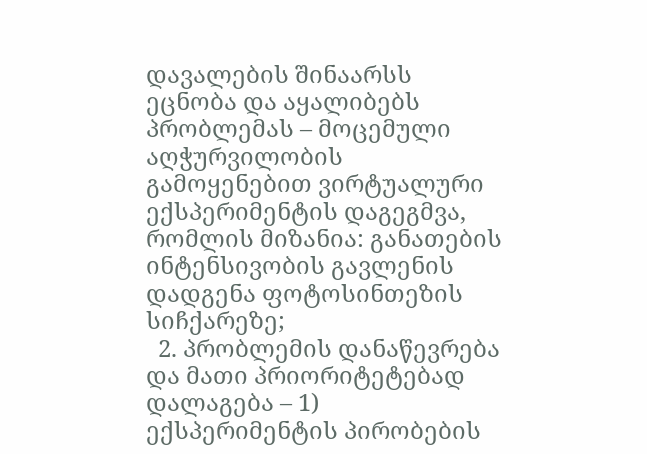დავალების შინაარსს ეცნობა და აყალიბებს პრობლემას – მოცემული აღჭურვილობის გამოყენებით ვირტუალური ექსპერიმენტის დაგეგმვა, რომლის მიზანია: განათების ინტენსივობის გავლენის დადგენა ფოტოსინთეზის სიჩქარეზე;
  2. პრობლემის დანაწევრება და მათი პრიორიტეტებად დალაგება – 1) ექსპერიმენტის პირობების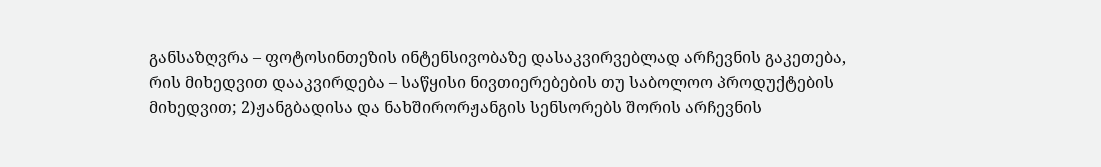განსაზღვრა – ფოტოსინთეზის ინტენსივობაზე დასაკვირვებლად არჩევნის გაკეთება, რის მიხედვით დააკვირდება – საწყისი ნივთიერებების თუ საბოლოო პროდუქტების მიხედვით; 2)ჟანგბადისა და ნახშირორჟანგის სენსორებს შორის არჩევნის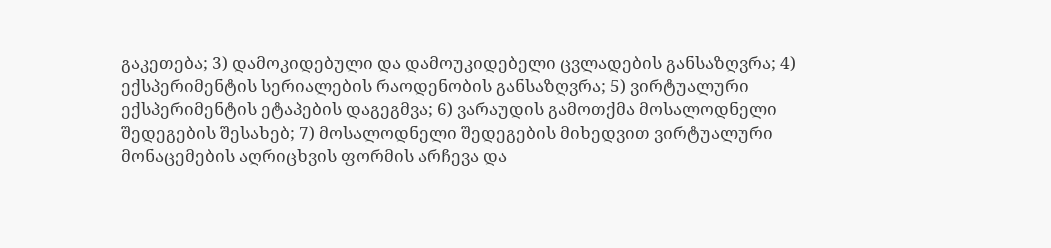გაკეთება; 3) დამოკიდებული და დამოუკიდებელი ცვლადების განსაზღვრა; 4) ექსპერიმენტის სერიალების რაოდენობის განსაზღვრა; 5) ვირტუალური ექსპერიმენტის ეტაპების დაგეგმვა; 6) ვარაუდის გამოთქმა მოსალოდნელი შედეგების შესახებ; 7) მოსალოდნელი შედეგების მიხედვით ვირტუალური მონაცემების აღრიცხვის ფორმის არჩევა და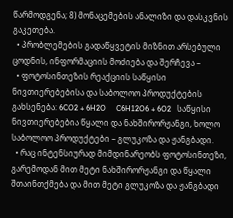წარმოდგენა; 8) მონაცემების ანალიზი და დასკვნის გაკეთება.
  • პრობლემების გადაწყვეტის მიზნით არსებული ცოდნის, ინფორმაციის მოძიება და შერჩევა –
  • ფოტოსინთეზის რეაქციის საწყისი ნივთიერებებისა და საბოლოო პროდუქტების გახსენება: 6CO2 + 6H2O     C6H12O6 + 6O2   საწყისი ნივთიერებებია წყალი და ნახშირორჟანგი, ხოლო საბოლოო პროდუქტები – გლუკოზა და ჟანგბადი.
  • რაც ინტენსიურად მიმდინარეობს ფოტოსინთეზი, გარემოდან მით მეტი ნახშირორჟანგი და წყალი შთაინთქმება და მით მეტი გლუკოზა და ჟანგბადი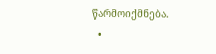წარმოიქმნება.
  •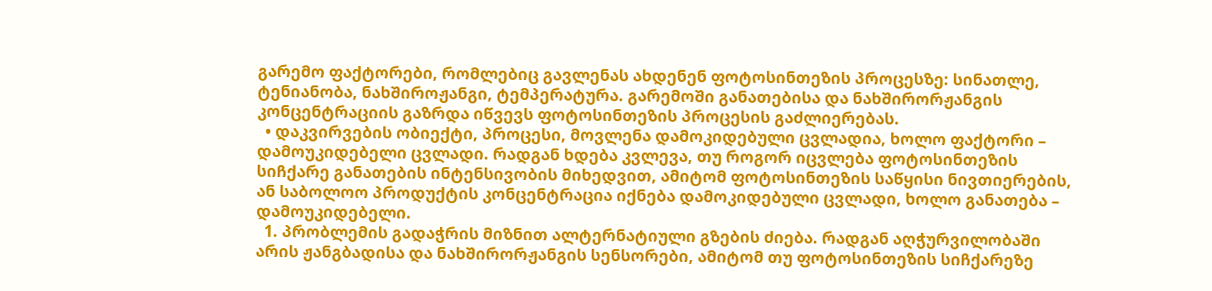გარემო ფაქტორები, რომლებიც გავლენას ახდენენ ფოტოსინთეზის პროცესზე: სინათლე, ტენიანობა, ნახშიროჟანგი, ტემპერატურა. გარემოში განათებისა და ნახშირორჟანგის კონცენტრაციის გაზრდა იწვევს ფოტოსინთეზის პროცესის გაძლიერებას.
  • დაკვირვების ობიექტი, პროცესი, მოვლენა დამოკიდებული ცვლადია, ხოლო ფაქტორი – დამოუკიდებელი ცვლადი. რადგან ხდება კვლევა, თუ როგორ იცვლება ფოტოსინთეზის სიჩქარე განათების ინტენსივობის მიხედვით, ამიტომ ფოტოსინთეზის საწყისი ნივთიერების, ან საბოლოო პროდუქტის კონცენტრაცია იქნება დამოკიდებული ცვლადი, ხოლო განათება – დამოუკიდებელი.
  1. პრობლემის გადაჭრის მიზნით ალტერნატიული გზების ძიება. რადგან აღჭურვილობაში არის ჟანგბადისა და ნახშირორჟანგის სენსორები, ამიტომ თუ ფოტოსინთეზის სიჩქარეზე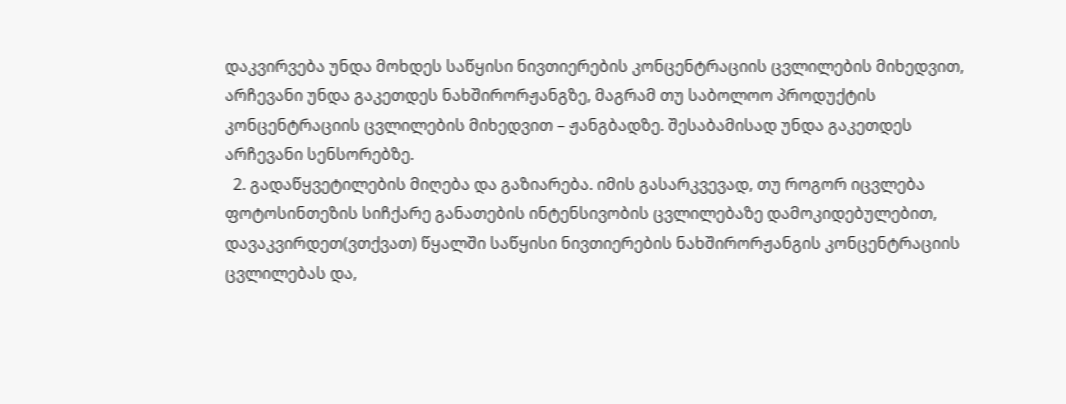დაკვირვება უნდა მოხდეს საწყისი ნივთიერების კონცენტრაციის ცვლილების მიხედვით, არჩევანი უნდა გაკეთდეს ნახშირორჟანგზე, მაგრამ თუ საბოლოო პროდუქტის კონცენტრაციის ცვლილების მიხედვით – ჟანგბადზე. შესაბამისად უნდა გაკეთდეს არჩევანი სენსორებზე.
  2. გადაწყვეტილების მიღება და გაზიარება. იმის გასარკვევად, თუ როგორ იცვლება ფოტოსინთეზის სიჩქარე განათების ინტენსივობის ცვლილებაზე დამოკიდებულებით, დავაკვირდეთ(ვთქვათ) წყალში საწყისი ნივთიერების ნახშირორჟანგის კონცენტრაციის ცვლილებას და,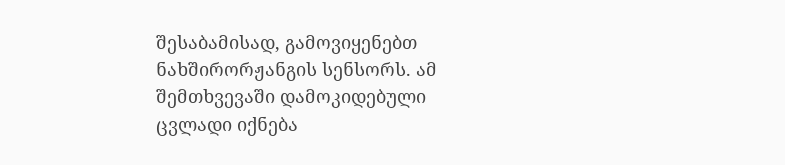შესაბამისად, გამოვიყენებთ ნახშირორჟანგის სენსორს. ამ შემთხვევაში დამოკიდებული ცვლადი იქნება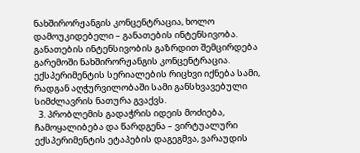ნახშირორჟანგის კონცენტრაცია, ხოლო დამოუკიდებელი – განათების ინტენსივობა. განათების ინტენსივობის გაზრდით შემცირდება გარემოში ნახშირორჟანგის კონცენტრაცია. ექსპერიმენტის სერიალების რიცხვი იქნება სამი, რადგან აღჭურვილობაში სამი განსხვავებული სიმძლავრის ნათურა გვაქვს.
  3. პრობლემის გადაჭრის იდეის მოძიება, ჩამოყალიბება და წარდგენა – ვირტუალური ექსპერიმენტის ეტაპების დაგეგმვა, ვარაუდის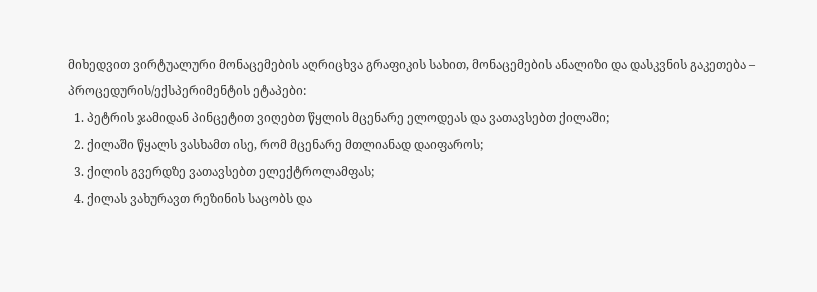მიხედვით ვირტუალური მონაცემების აღრიცხვა გრაფიკის სახით, მონაცემების ანალიზი და დასკვნის გაკეთება –
პროცედურის/ექსპერიმენტის ეტაპები:
  1. პეტრის ჯამიდან პინცეტით ვიღებთ წყლის მცენარე ელოდეას და ვათავსებთ ქილაში;
  2. ქილაში წყალს ვასხამთ ისე, რომ მცენარე მთლიანად დაიფაროს;
  3. ქილის გვერდზე ვათავსებთ ელექტროლამფას;
  4. ქილას ვახურავთ რეზინის საცობს და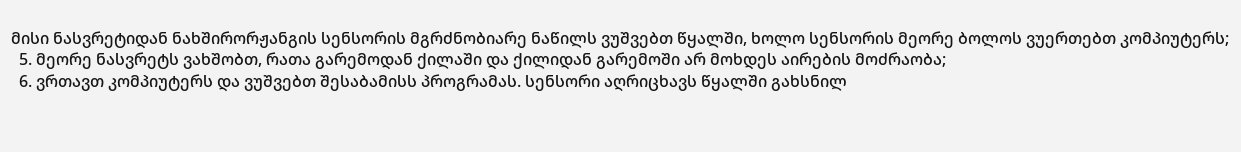მისი ნასვრეტიდან ნახშირორჟანგის სენსორის მგრძნობიარე ნაწილს ვუშვებთ წყალში, ხოლო სენსორის მეორე ბოლოს ვუერთებთ კომპიუტერს;
  5. მეორე ნასვრეტს ვახშობთ, რათა გარემოდან ქილაში და ქილიდან გარემოში არ მოხდეს აირების მოძრაობა;
  6. ვრთავთ კომპიუტერს და ვუშვებთ შესაბამისს პროგრამას. სენსორი აღრიცხავს წყალში გახსნილ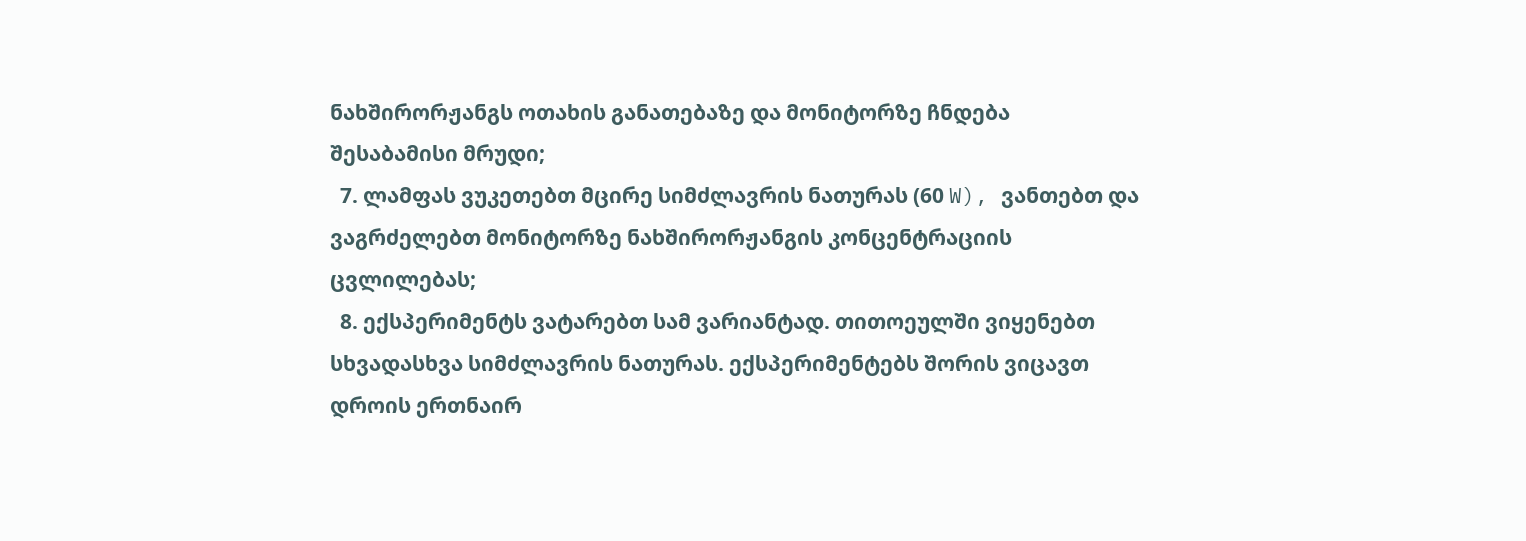ნახშირორჟანგს ოთახის განათებაზე და მონიტორზე ჩნდება შესაბამისი მრუდი;
  7. ლამფას ვუკეთებთ მცირე სიმძლავრის ნათურას (60 W), ვანთებთ და ვაგრძელებთ მონიტორზე ნახშირორჟანგის კონცენტრაციის ცვლილებას;
  8. ექსპერიმენტს ვატარებთ სამ ვარიანტად. თითოეულში ვიყენებთ სხვადასხვა სიმძლავრის ნათურას. ექსპერიმენტებს შორის ვიცავთ დროის ერთნაირ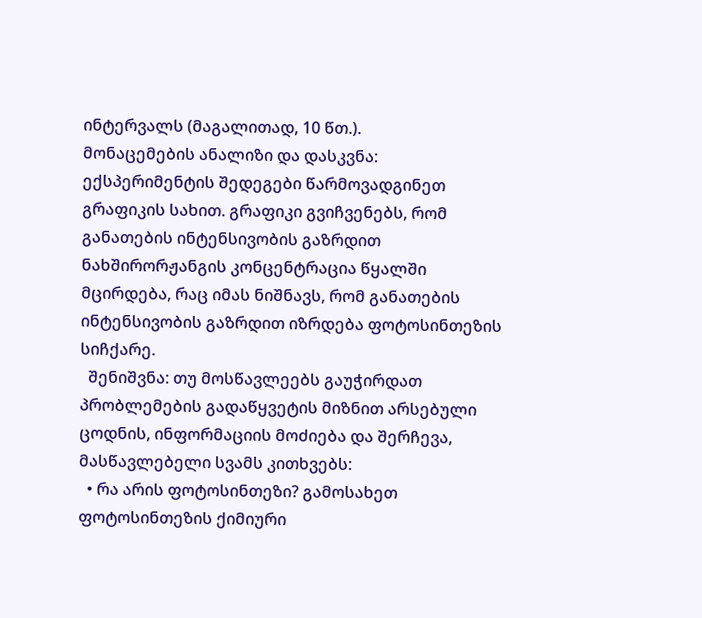ინტერვალს (მაგალითად, 10 წთ.).
მონაცემების ანალიზი და დასკვნა: ექსპერიმენტის შედეგები წარმოვადგინეთ გრაფიკის სახით. გრაფიკი გვიჩვენებს, რომ განათების ინტენსივობის გაზრდით ნახშირორჟანგის კონცენტრაცია წყალში მცირდება, რაც იმას ნიშნავს, რომ განათების ინტენსივობის გაზრდით იზრდება ფოტოსინთეზის სიჩქარე.
  შენიშვნა: თუ მოსწავლეებს გაუჭირდათ პრობლემების გადაწყვეტის მიზნით არსებული ცოდნის, ინფორმაციის მოძიება და შერჩევა, მასწავლებელი სვამს კითხვებს:
  • რა არის ფოტოსინთეზი? გამოსახეთ ფოტოსინთეზის ქიმიური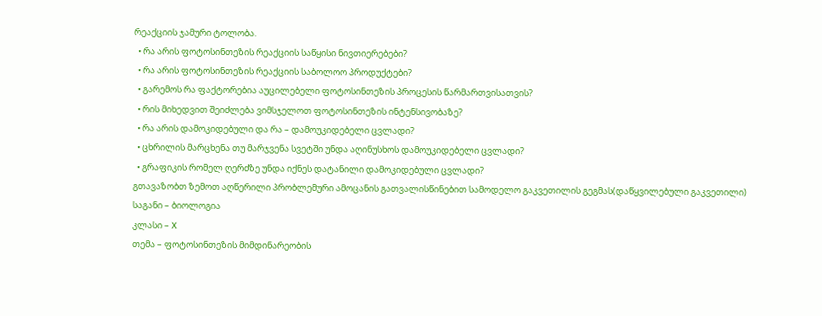რეაქციის ჯამური ტოლობა.
  • რა არის ფოტოსინთეზის რეაქციის საწყისი ნივთიერებები?
  • რა არის ფოტოსინთეზის რეაქციის საბოლოო პროდუქტები?
  • გარემოს რა ფაქტორებია აუცილებელი ფოტოსინთეზის პროცესის წარმართვისათვის?
  • რის მიხედვით შეიძლება ვიმსჯელოთ ფოტოსინთეზის ინტენსივობაზე?
  • რა არის დამოკიდებული და რა – დამოუკიდებელი ცვლადი?
  • ცხრილის მარცხენა თუ მარჯვენა სვეტში უნდა აღინუსხოს დამოუკიდებელი ცვლადი?
  • გრაფიკის რომელ ღერძზე უნდა იქნეს დატანილი დამოკიდებული ცვლადი?
გთავაზობთ ზემოთ აღწერილი პრობლემური ამოცანის გათვალისწინებით სამოდელო გაკვეთილის გეგმას(დაწყვილებული გაკვეთილი)
საგანი – ბიოლოგია
კლასი – X
თემა – ფოტოსინთეზის მიმდინარეობის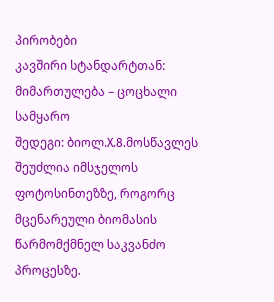პირობები
კავშირი სტანდარტთან:
მიმართულება – ცოცხალი სამყარო
შედეგი: ბიოლ.X.8.მოსწავლეს შეუძლია იმსჯელოს ფოტოსინთეზზე, როგორც მცენარეული ბიომასის წარმომქმნელ საკვანძო პროცესზე.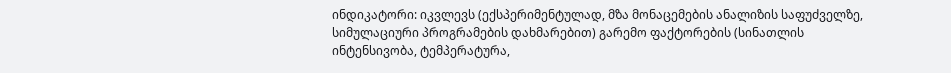ინდიკატორი: იკვლევს (ექსპერიმენტულად, მზა მონაცემების ანალიზის საფუძველზე, სიმულაციური პროგრამების დახმარებით) გარემო ფაქტორების (სინათლის ინტენსივობა, ტემპერატურა,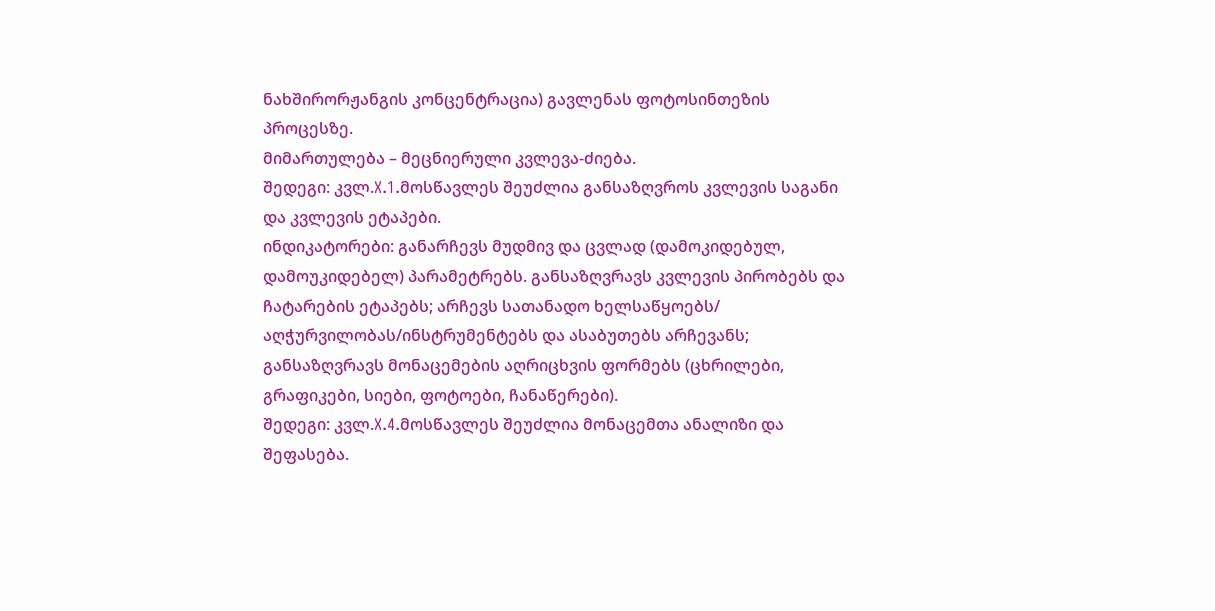ნახშირორჟანგის კონცენტრაცია) გავლენას ფოტოსინთეზის პროცესზე.
მიმართულება – მეცნიერული კვლევა-ძიება.
შედეგი: კვლ.X.1.მოსწავლეს შეუძლია განსაზღვროს კვლევის საგანი და კვლევის ეტაპები.
ინდიკატორები: განარჩევს მუდმივ და ცვლად (დამოკიდებულ, დამოუკიდებელ) პარამეტრებს. განსაზღვრავს კვლევის პირობებს და ჩატარების ეტაპებს; არჩევს სათანადო ხელსაწყოებს/ აღჭურვილობას/ინსტრუმენტებს და ასაბუთებს არჩევანს; განსაზღვრავს მონაცემების აღრიცხვის ფორმებს (ცხრილები, გრაფიკები, სიები, ფოტოები, ჩანაწერები).
შედეგი: კვლ.X.4.მოსწავლეს შეუძლია მონაცემთა ანალიზი და შეფასება.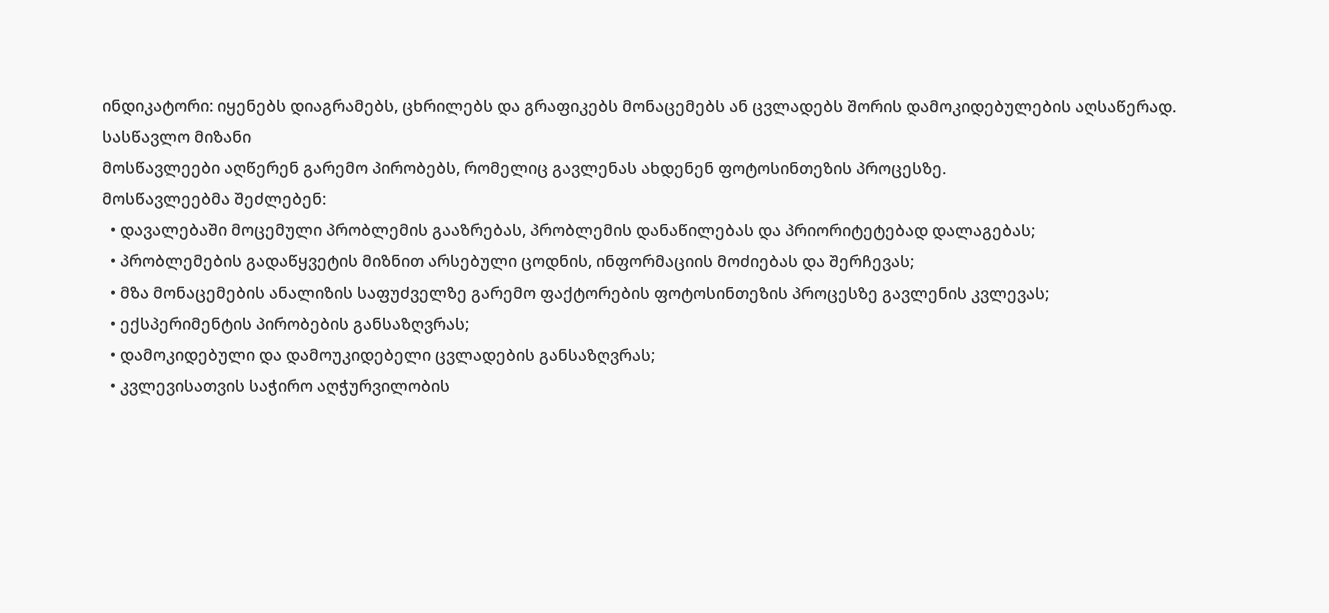ინდიკატორი: იყენებს დიაგრამებს, ცხრილებს და გრაფიკებს მონაცემებს ან ცვლადებს შორის დამოკიდებულების აღსაწერად.
სასწავლო მიზანი
მოსწავლეები აღწერენ გარემო პირობებს, რომელიც გავლენას ახდენენ ფოტოსინთეზის პროცესზე.
მოსწავლეებმა შეძლებენ:
  • დავალებაში მოცემული პრობლემის გააზრებას, პრობლემის დანაწილებას და პრიორიტეტებად დალაგებას;
  • პრობლემების გადაწყვეტის მიზნით არსებული ცოდნის, ინფორმაციის მოძიებას და შერჩევას;
  • მზა მონაცემების ანალიზის საფუძველზე გარემო ფაქტორების ფოტოსინთეზის პროცესზე გავლენის კვლევას;
  • ექსპერიმენტის პირობების განსაზღვრას;
  • დამოკიდებული და დამოუკიდებელი ცვლადების განსაზღვრას;
  • კვლევისათვის საჭირო აღჭურვილობის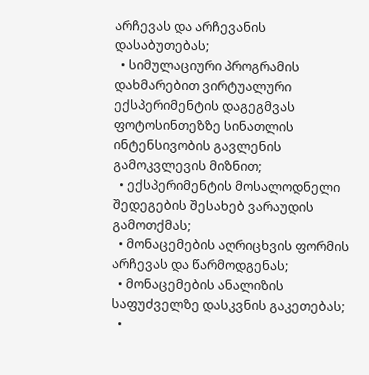არჩევას და არჩევანის დასაბუთებას;
  • სიმულაციური პროგრამის დახმარებით ვირტუალური ექსპერიმენტის დაგეგმვას ფოტოსინთეზზე სინათლის ინტენსივობის გავლენის გამოკვლევის მიზნით;
  • ექსპერიმენტის მოსალოდნელი შედეგების შესახებ ვარაუდის გამოთქმას;
  • მონაცემების აღრიცხვის ფორმის არჩევას და წარმოდგენას;
  • მონაცემების ანალიზის საფუძველზე დასკვნის გაკეთებას;
  •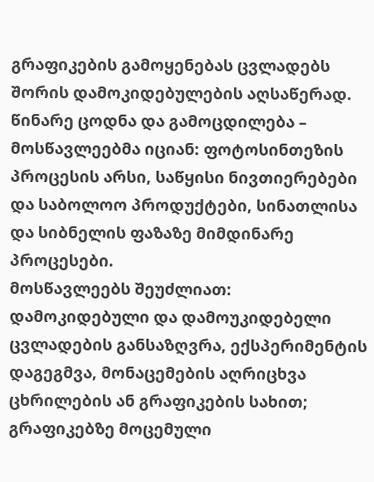გრაფიკების გამოყენებას ცვლადებს შორის დამოკიდებულების აღსაწერად.
წინარე ცოდნა და გამოცდილება –
მოსწავლეებმა იციან: ფოტოსინთეზის პროცესის არსი, საწყისი ნივთიერებები და საბოლოო პროდუქტები, სინათლისა და სიბნელის ფაზაზე მიმდინარე პროცესები.
მოსწავლეებს შეუძლიათ: დამოკიდებული და დამოუკიდებელი ცვლადების განსაზღვრა, ექსპერიმენტის დაგეგმვა, მონაცემების აღრიცხვა ცხრილების ან გრაფიკების სახით; გრაფიკებზე მოცემული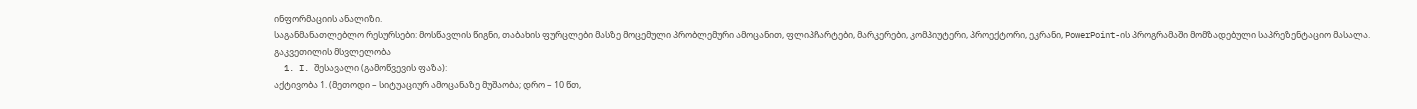ინფორმაციის ანალიზი.
საგანმანათლებლო რესურსები: მოსწავლის წიგნი, თაბახის ფურცლები მასზე მოცემული პრობლემური ამოცანით, ფლიპჩარტები, მარკერები, კომპიუტერი, პროექტორი, ეკრანი, PowerPoint-ის პროგრამაში მომზადებული საპრეზენტაციო მასალა.
გაკვეთილის მსვლელობა
  1. I. შესავალი (გამოწვევის ფაზა):
აქტივობა 1. (მეთოდი – სიტუაციურ ამოცანაზე მუშაობა; დრო – 10 წთ,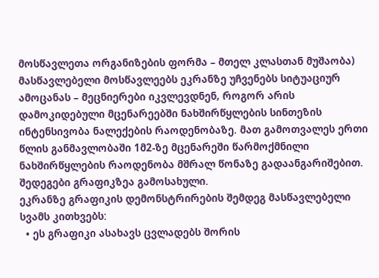მოსწავლეთა ორგანიზების ფორმა – მთელ კლასთან მუშაობა) მასწავლებელი მოსწავლეებს ეკრანზე უჩვენებს სიტუაციურ ამოცანას – მეცნიერები იკვლევდნენ, როგორ არის დამოკიდებული მცენარეებში ნახშირწყლების სინთეზის ინტენსივობა ნალექების რაოდენობაზე. მათ გამოთვალეს ერთი წლის განმავლობაში 1მ2-ზე მცენარეში წარმოქმნილი ნახშირწყლების რაოდენობა მშრალ წონაზე გადაანგარიშებით. შედეგები გრაფიკზეა გამოსახული.
ეკრანზე გრაფიკის დემონსტრირების შემდეგ მასწავლებელი სვამს კითხვებს:
  • ეს გრაფიკი ასახავს ცვლადებს შორის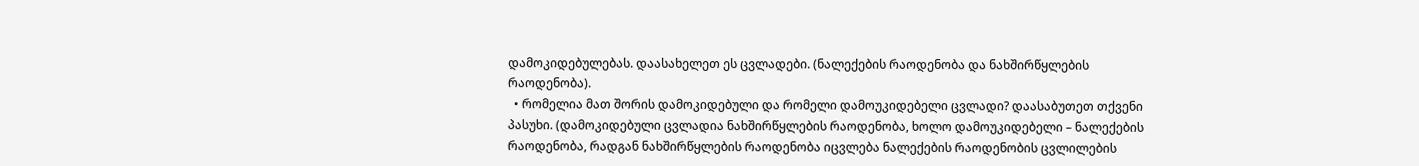დამოკიდებულებას. დაასახელეთ ეს ცვლადები. (ნალექების რაოდენობა და ნახშირწყლების რაოდენობა).
  • რომელია მათ შორის დამოკიდებული და რომელი დამოუკიდებელი ცვლადი? დაასაბუთეთ თქვენი პასუხი. (დამოკიდებული ცვლადია ნახშირწყლების რაოდენობა, ხოლო დამოუკიდებელი – ნალექების რაოდენობა, რადგან ნახშირწყლების რაოდენობა იცვლება ნალექების რაოდენობის ცვლილების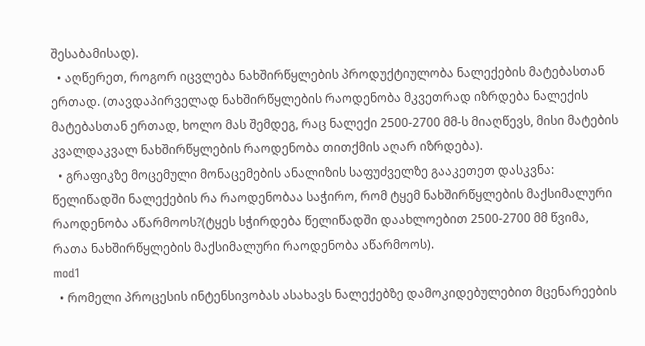შესაბამისად).
  • აღწერეთ, როგორ იცვლება ნახშირწყლების პროდუქტიულობა ნალექების მატებასთან ერთად. (თავდაპირველად ნახშირწყლების რაოდენობა მკვეთრად იზრდება ნალექის მატებასთან ერთად, ხოლო მას შემდეგ, რაც ნალექი 2500-2700 მმ-ს მიაღწევს, მისი მატების კვალდაკვალ ნახშირწყლების რაოდენობა თითქმის აღარ იზრდება).
  • გრაფიკზე მოცემული მონაცემების ანალიზის საფუძველზე გააკეთეთ დასკვნა: წელიწადში ნალექების რა რაოდენობაა საჭირო, რომ ტყემ ნახშირწყლების მაქსიმალური რაოდენობა აწარმოოს?(ტყეს სჭირდება წელიწადში დაახლოებით 2500-2700 მმ წვიმა, რათა ნახშირწყლების მაქსიმალური რაოდენობა აწარმოოს).
mod1
  • რომელი პროცესის ინტენსივობას ასახავს ნალექებზე დამოკიდებულებით მცენარეების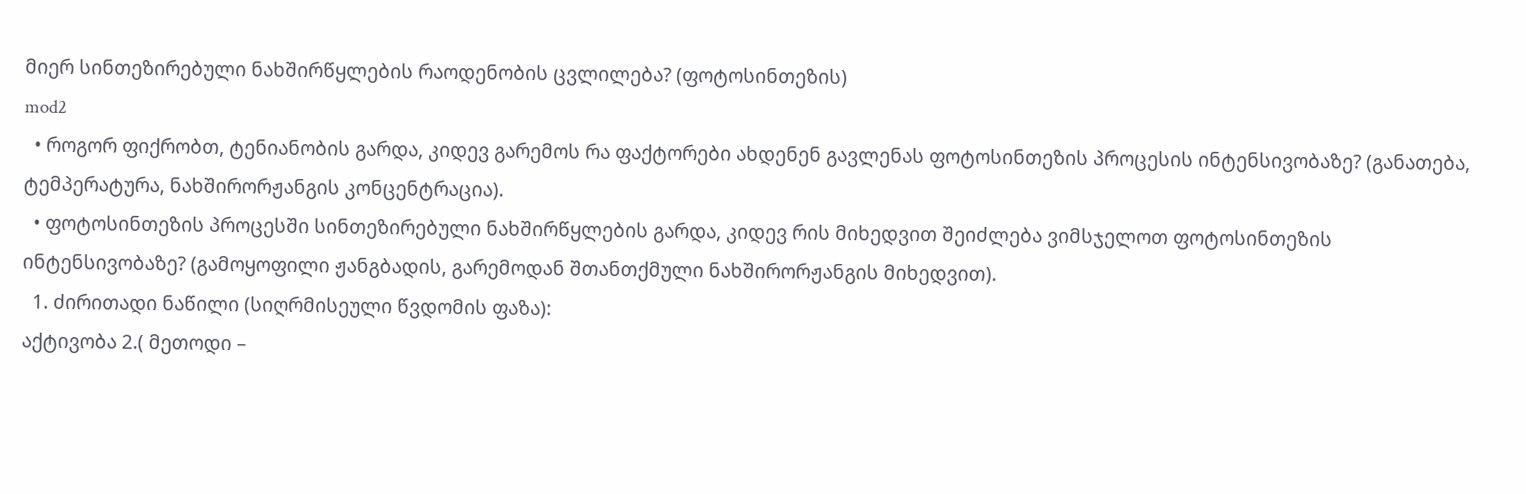მიერ სინთეზირებული ნახშირწყლების რაოდენობის ცვლილება? (ფოტოსინთეზის)
mod2
  • როგორ ფიქრობთ, ტენიანობის გარდა, კიდევ გარემოს რა ფაქტორები ახდენენ გავლენას ფოტოსინთეზის პროცესის ინტენსივობაზე? (განათება, ტემპერატურა, ნახშირორჟანგის კონცენტრაცია).
  • ფოტოსინთეზის პროცესში სინთეზირებული ნახშირწყლების გარდა, კიდევ რის მიხედვით შეიძლება ვიმსჯელოთ ფოტოსინთეზის ინტენსივობაზე? (გამოყოფილი ჟანგბადის, გარემოდან შთანთქმული ნახშირორჟანგის მიხედვით).
  1. ძირითადი ნაწილი (სიღრმისეული წვდომის ფაზა):
აქტივობა 2.( მეთოდი –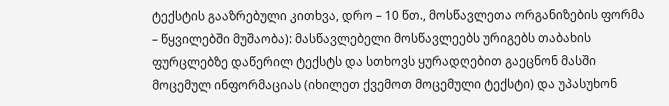ტექსტის გააზრებული კითხვა, დრო – 10 წთ., მოსწავლეთა ორგანიზების ფორმა – წყვილებში მუშაობა): მასწავლებელი მოსწავლეებს ურიგებს თაბახის ფურცლებზე დაწერილ ტექსტს და სთხოვს ყურადღებით გაეცნონ მასში მოცემულ ინფორმაციას (იხილეთ ქვემოთ მოცემული ტექსტი) და უპასუხონ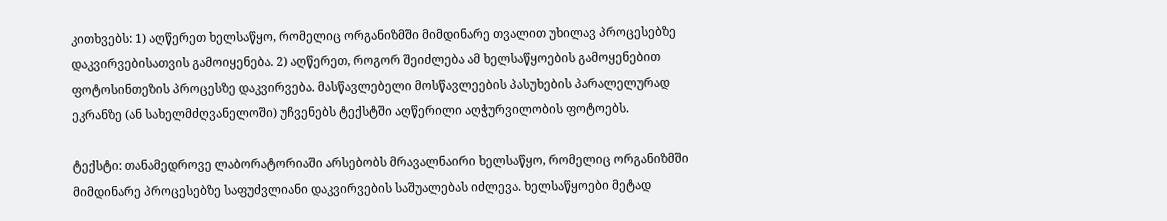კითხვებს: 1) აღწერეთ ხელსაწყო, რომელიც ორგანიზმში მიმდინარე თვალით უხილავ პროცესებზე დაკვირვებისათვის გამოიყენება. 2) აღწერეთ, როგორ შეიძლება ამ ხელსაწყოების გამოყენებით ფოტოსინთეზის პროცესზე დაკვირვება. მასწავლებელი მოსწავლეების პასუხების პარალელურად ეკრანზე (ან სახელმძღვანელოში) უჩვენებს ტექსტში აღწერილი აღჭურვილობის ფოტოებს.

ტექსტი: თანამედროვე ლაბორატორიაში არსებობს მრავალნაირი ხელსაწყო, რომელიც ორგანიზმში მიმდინარე პროცესებზე საფუძვლიანი დაკვირვების საშუალებას იძლევა. ხელსაწყოები მეტად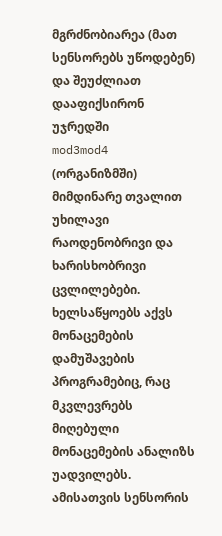მგრძნობიარეა (მათ სენსორებს უწოდებენ) და შეუძლიათ დააფიქსირონ უჯრედში
mod3mod4
(ორგანიზმში) მიმდინარე თვალით უხილავი რაოდენობრივი და ხარისხობრივი ცვლილებები. ხელსაწყოებს აქვს მონაცემების დამუშავების პროგრამებიც, რაც მკვლევრებს მიღებული მონაცემების ანალიზს უადვილებს. ამისათვის სენსორის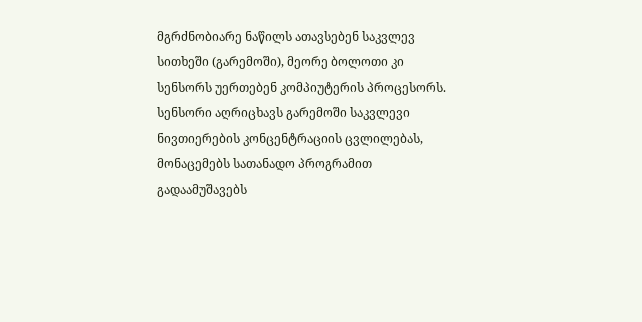მგრძნობიარე ნაწილს ათავსებენ საკვლევ სითხეში (გარემოში), მეორე ბოლოთი კი სენსორს უერთებენ კომპიუტერის პროცესორს. სენსორი აღრიცხავს გარემოში საკვლევი ნივთიერების კონცენტრაციის ცვლილებას, მონაცემებს სათანადო პროგრამით გადაამუშავებს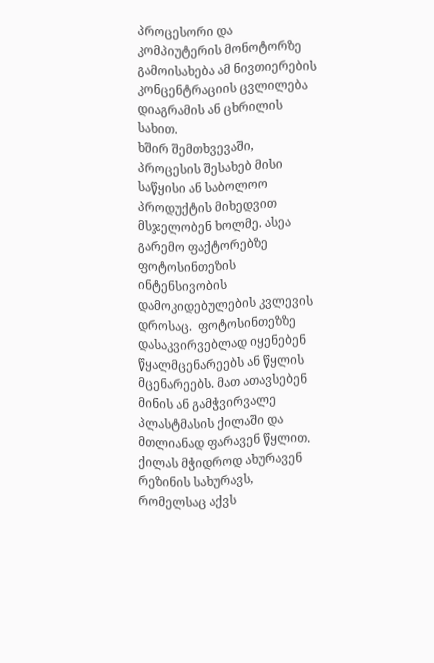პროცესორი და კომპიუტერის მონოტორზე გამოისახება ამ ნივთიერების კონცენტრაციის ცვლილება დიაგრამის ან ცხრილის სახით.
ხშირ შემთხვევაში, პროცესის შესახებ მისი საწყისი ან საბოლოო პროდუქტის მიხედვით მსჯელობენ ხოლმე. ასეა გარემო ფაქტორებზე  ფოტოსინთეზის  ინტენსივობის დამოკიდებულების კვლევის დროსაც.  ფოტოსინთეზზე დასაკვირვებლად იყენებენ წყალმცენარეებს ან წყლის მცენარეებს. მათ ათავსებენ მინის ან გამჭვირვალე პლასტმასის ქილაში და მთლიანად ფარავენ წყლით. ქილას მჭიდროდ ახურავენ რეზინის სახურავს, რომელსაც აქვს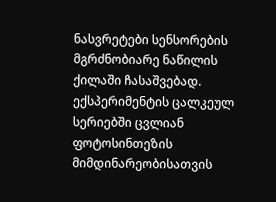ნასვრეტები სენსორების მგრძნობიარე ნაწილის ქილაში ჩასაშვებად.
ექსპერიმენტის ცალკეულ სერიებში ცვლიან ფოტოსინთეზის მიმდინარეობისათვის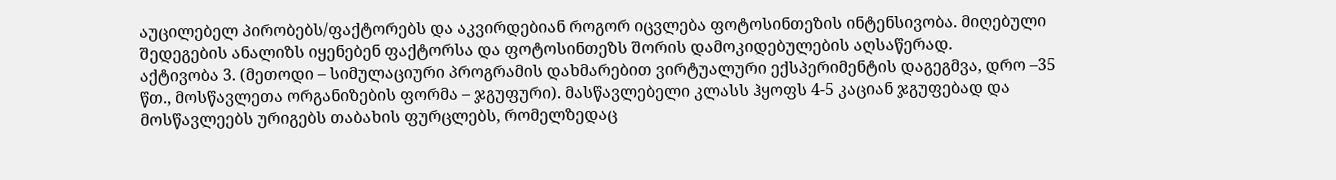აუცილებელ პირობებს/ფაქტორებს და აკვირდებიან როგორ იცვლება ფოტოსინთეზის ინტენსივობა. მიღებული შედეგების ანალიზს იყენებენ ფაქტორსა და ფოტოსინთეზს შორის დამოკიდებულების აღსაწერად.
აქტივობა 3. (მეთოდი – სიმულაციური პროგრამის დახმარებით ვირტუალური ექსპერიმენტის დაგეგმვა, დრო –35 წთ., მოსწავლეთა ორგანიზების ფორმა – ჯგუფური). მასწავლებელი კლასს ჰყოფს 4-5 კაციან ჯგუფებად და მოსწავლეებს ურიგებს თაბახის ფურცლებს, რომელზედაც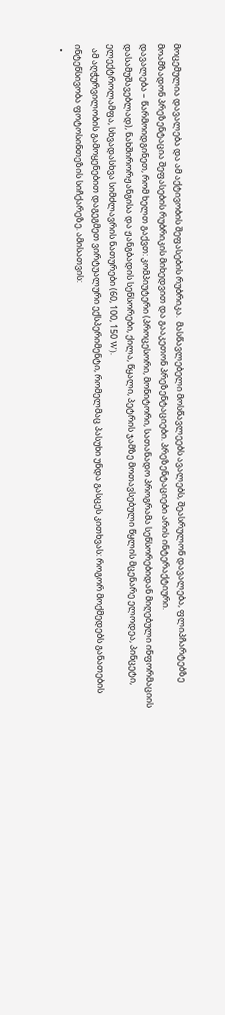მოცემულია დავალება და ამ აქტივობის შეფასების რუბრიკა.  მასწავლებელი მოსწავლეებს ავალებს, შეასრულონ დავალება, ფლიპჩარტებზე მოამზადონ პრეზენტაცია შეფასების რუბრიკის მიხედვით და გააკეთონ პრეზენტაციები. პრეზენტაციები არის ინტერაქტიური.
დავალება – წარმოიდგინეთ, რომ ხელთ გაქვთ: კომპიუტერი (პროცესორი, მონიტორი, სათანადო პროგრამა სენსორებიდან მიღებული ინფორმაციის დასამუშავებლად), ნახშირორჟანგისა და ჟანგბადის სენსორები, ქილა, წყალი, პეტრის ჯამზე მოთავსებული წყლის მცენარე ელოდეა, პინცეტი, ელექტროლამფა, სხვადასხვა სიმძლავრის ნათურები (60, 100, 150 W).
  ამ აღჭურვილობის გამოყენებით დაგეგმეთ ვირტუალური ექსპერიმენტი, რომელმაც პასუხი უნდა გასცეს კითხვას: როგორ მოქმედებს განათების ინტენსივობა ფოტოსინთეზის სიჩქარეზე. ამისათვის:
  •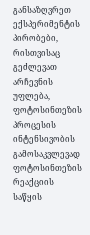განსაზღვრეთ ექსპერიმენტის პირობები, რისთვისაც გეძლევათ არჩევნის უფლება, ფოტოსინთეზის პროცესის ინტენსივობის გამოსაკვლევად ფოტოსინთეზის რეაქციის საწყის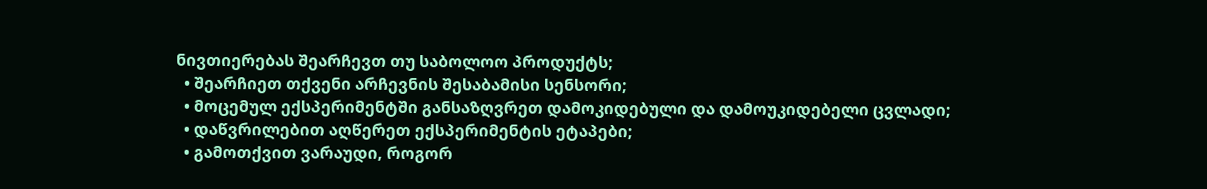ნივთიერებას შეარჩევთ თუ საბოლოო პროდუქტს;
  • შეარჩიეთ თქვენი არჩევნის შესაბამისი სენსორი;
  • მოცემულ ექსპერიმენტში განსაზღვრეთ დამოკიდებული და დამოუკიდებელი ცვლადი;
  • დაწვრილებით აღწერეთ ექსპერიმენტის ეტაპები;
  • გამოთქვით ვარაუდი, როგორ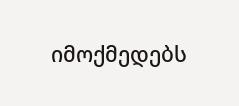იმოქმედებს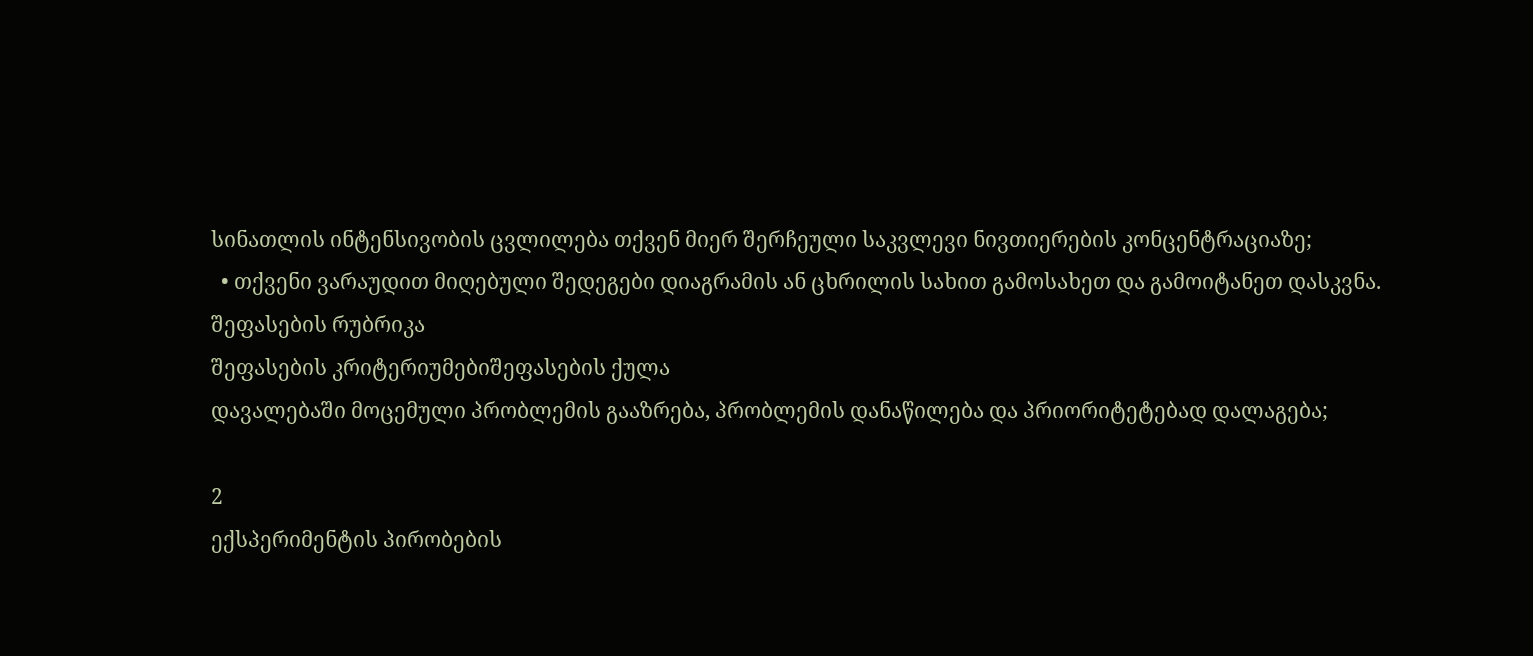სინათლის ინტენსივობის ცვლილება თქვენ მიერ შერჩეული საკვლევი ნივთიერების კონცენტრაციაზე;
  • თქვენი ვარაუდით მიღებული შედეგები დიაგრამის ან ცხრილის სახით გამოსახეთ და გამოიტანეთ დასკვნა.
შეფასების რუბრიკა
შეფასების კრიტერიუმებიშეფასების ქულა
დავალებაში მოცემული პრობლემის გააზრება, პრობლემის დანაწილება და პრიორიტეტებად დალაგება;

2
ექსპერიმენტის პირობების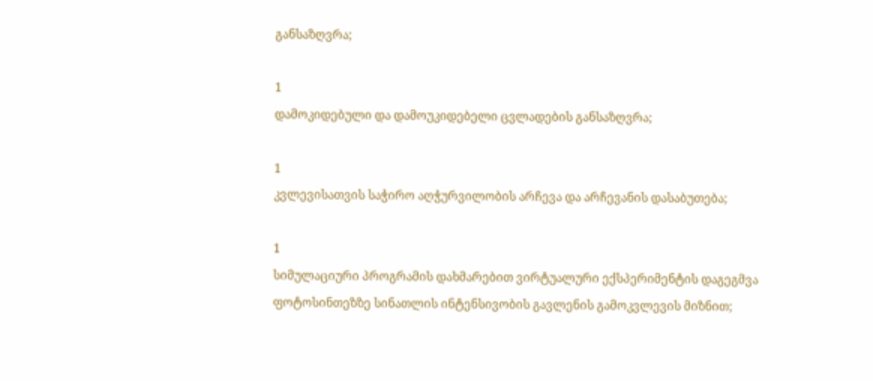განსაზღვრა;

1
დამოკიდებული და დამოუკიდებელი ცვლადების განსაზღვრა;

1
კვლევისათვის საჭირო აღჭურვილობის არჩევა და არჩევანის დასაბუთება;

1
სიმულაციური პროგრამის დახმარებით ვირტუალური ექსპერიმენტის დაგეგმვა ფოტოსინთეზზე სინათლის ინტენსივობის გავლენის გამოკვლევის მიზნით;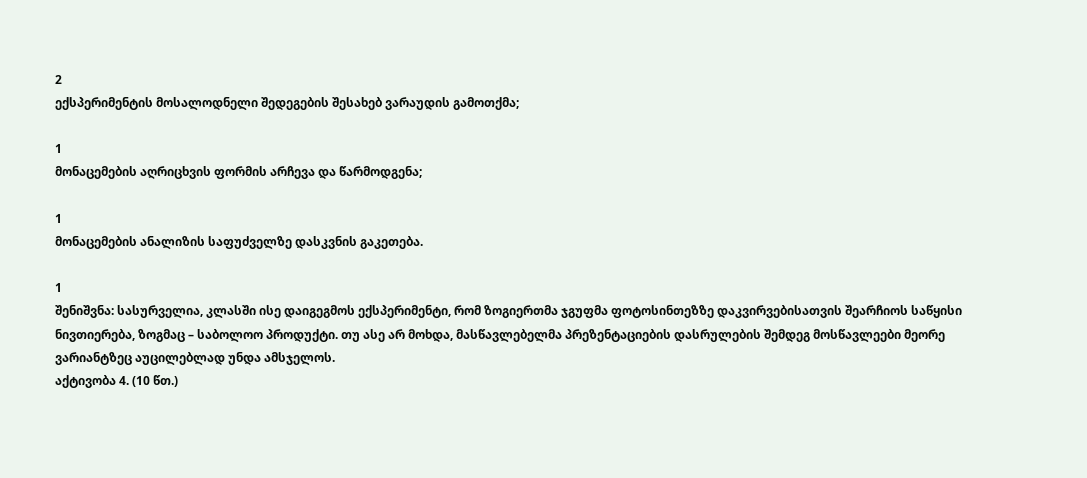2
ექსპერიმენტის მოსალოდნელი შედეგების შესახებ ვარაუდის გამოთქმა;

1
მონაცემების აღრიცხვის ფორმის არჩევა და წარმოდგენა;

1
მონაცემების ანალიზის საფუძველზე დასკვნის გაკეთება.

1
შენიშვნა: სასურველია, კლასში ისე დაიგეგმოს ექსპერიმენტი, რომ ზოგიერთმა ჯგუფმა ფოტოსინთეზზე დაკვირვებისათვის შეარჩიოს საწყისი ნივთიერება, ზოგმაც – საბოლოო პროდუქტი. თუ ასე არ მოხდა, მასწავლებელმა პრეზენტაციების დასრულების შემდეგ მოსწავლეები მეორე ვარიანტზეც აუცილებლად უნდა ამსჯელოს.
აქტივობა 4. (10 წთ.)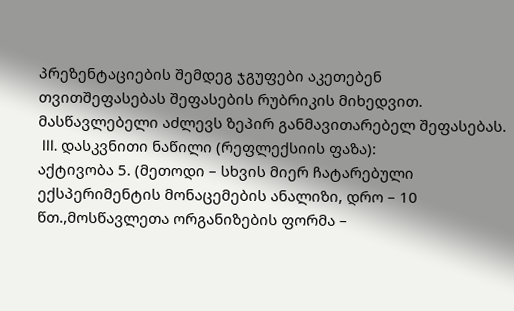პრეზენტაციების შემდეგ ჯგუფები აკეთებენ თვითშეფასებას შეფასების რუბრიკის მიხედვით. მასწავლებელი აძლევს ზეპირ განმავითარებელ შეფასებას.
 III. დასკვნითი ნაწილი (რეფლექსიის ფაზა):
აქტივობა 5. (მეთოდი – სხვის მიერ ჩატარებული ექსპერიმენტის მონაცემების ანალიზი, დრო – 10 წთ.,მოსწავლეთა ორგანიზების ფორმა –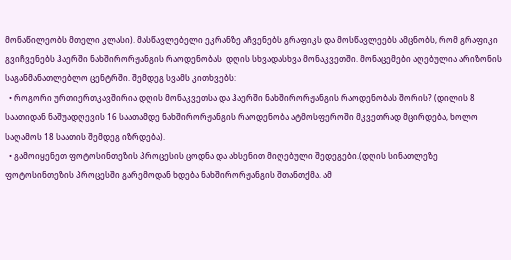მონაწილეობს მთელი კლასი). მასწავლებელი ეკრანზე აჩვენებს გრაფიკს და მოსწავლეებს ამცნობს, რომ გრაფიკი გვიჩვენებს ჰაერში ნახშირორჟანგის რაოდენობას  დღის სხვადასხვა მონაკვეთში. მონაცემები აღებულია არიზონის საგანმანათლებლო ცენტრში. შემდეგ სვამს კითხვებს:
  • როგორი ურთიერთკავშირია დღის მონაკვეთსა და ჰაერში ნახშირორჟანგის რაოდენობას შორის? (დილის 8 საათიდან ნაშუადღევის 16 საათამდე ნახშირორჟანგის რაოდენობა ატმოსფეროში მკვეთრად მცირდება, ხოლო საღამოს 18 საათის შემდეგ იზრდება).
  • გამოიყენეთ ფოტოსინთეზის პროცესის ცოდნა და ახსენით მიღებული შედეგები.(დღის სინათლეზე ფოტოსინთეზის პროცესში გარემოდან ხდება ნახშირორჟანგის შთანთქმა. ამ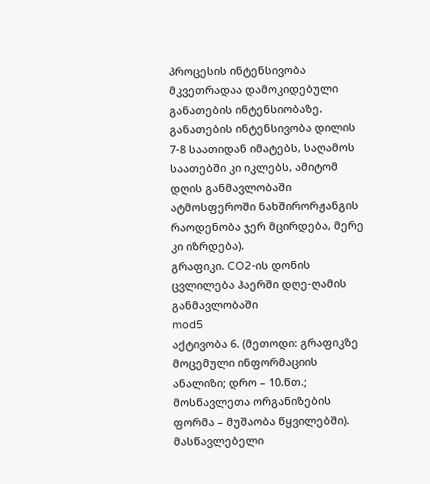პროცესის ინტენსივობა მკვეთრადაა დამოკიდებული განათების ინტენსიობაზე. განათების ინტენსივობა დილის 7-8 საათიდან იმატებს, საღამოს საათებში კი იკლებს, ამიტომ დღის განმავლობაში ატმოსფეროში ნახშირორჟანგის რაოდენობა ჯერ მცირდება, მერე კი იზრდება).
გრაფიკი. CO2-ის დონის ცვლილება ჰაერში დღე-ღამის განმავლობაში
mod5
აქტივობა 6. (მეთოდი: გრაფიკზე მოცემული ინფორმაციის ანალიზი; დრო – 10.წთ.; მოსწავლეთა ორგანიზების ფორმა – მუშაობა წყვილებში). მასწავლებელი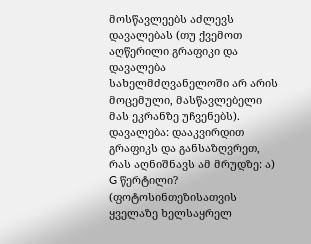მოსწავლეებს აძლევს დავალებას (თუ ქვემოთ აღწერილი გრაფიკი და დავალება სახელმძღვანელოში არ არის მოცემული, მასწავლებელი მას ეკრანზე უჩვენებს).
დავალება: დააკვირდით გრაფიკს და განსაზღვრეთ, რას აღნიშნავს ამ მრუდზე: ა) G წერტილი? (ფოტოსინთეზისათვის ყველაზე ხელსაყრელ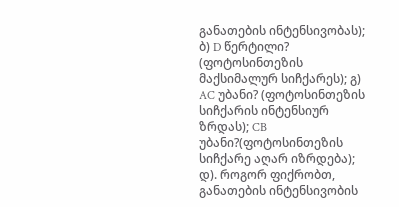განათების ინტენსივობას);  ბ) D წერტილი? (ფოტოსინთეზის მაქსიმალურ სიჩქარეს); გ) AC უბანი? (ფოტოსინთეზის სიჩქარის ინტენსიურ ზრდას); CB უბანი?(ფოტოსინთეზის სიჩქარე აღარ იზრდება); დ). როგორ ფიქრობთ, განათების ინტენსივობის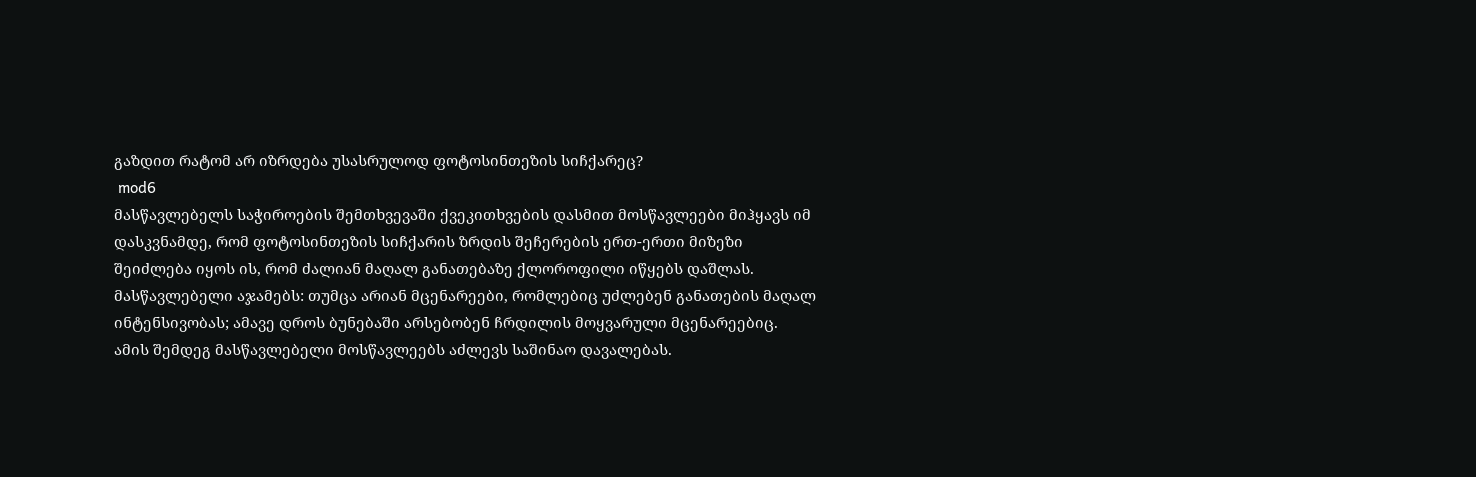გაზდით რატომ არ იზრდება უსასრულოდ ფოტოსინთეზის სიჩქარეც?
 mod6
მასწავლებელს საჭიროების შემთხვევაში ქვეკითხვების დასმით მოსწავლეები მიჰყავს იმ დასკვნამდე, რომ ფოტოსინთეზის სიჩქარის ზრდის შეჩერების ერთ-ერთი მიზეზი შეიძლება იყოს ის, რომ ძალიან მაღალ განათებაზე ქლოროფილი იწყებს დაშლას. მასწავლებელი აჯამებს: თუმცა არიან მცენარეები, რომლებიც უძლებენ განათების მაღალ ინტენსივობას; ამავე დროს ბუნებაში არსებობენ ჩრდილის მოყვარული მცენარეებიც.
ამის შემდეგ მასწავლებელი მოსწავლეებს აძლევს საშინაო დავალებას.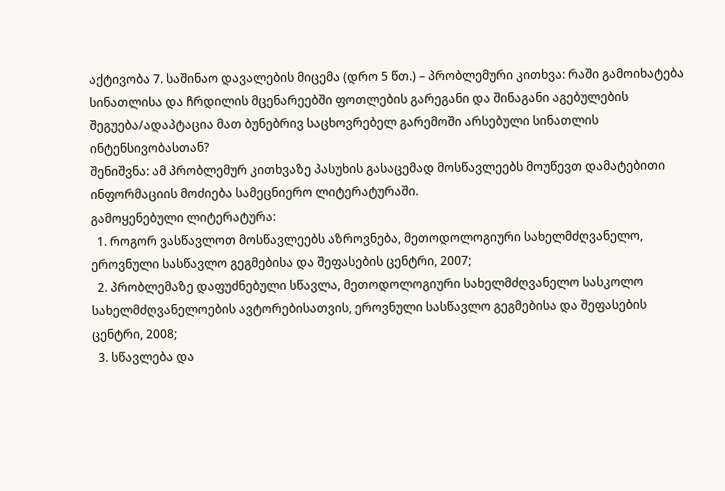აქტივობა 7. საშინაო დავალების მიცემა (დრო 5 წთ.) – პრობლემური კითხვა: რაში გამოიხატება სინათლისა და ჩრდილის მცენარეებში ფოთლების გარეგანი და შინაგანი აგებულების შეგუება/ადაპტაცია მათ ბუნებრივ საცხოვრებელ გარემოში არსებული სინათლის ინტენსივობასთან?
შენიშვნა: ამ პრობლემურ კითხვაზე პასუხის გასაცემად მოსწავლეებს მოუწევთ დამატებითი ინფორმაციის მოძიება სამეცნიერო ლიტერატურაში.
გამოყენებული ლიტერატურა:
  1. როგორ ვასწავლოთ მოსწავლეებს აზროვნება, მეთოდოლოგიური სახელმძღვანელო, ეროვნული სასწავლო გეგმებისა და შეფასების ცენტრი, 2007;
  2. პრობლემაზე დაფუძნებული სწავლა, მეთოდოლოგიური სახელმძღვანელო სასკოლო სახელმძღვანელოების ავტორებისათვის, ეროვნული სასწავლო გეგმებისა და შეფასების ცენტრი, 2008;
  3. სწავლება და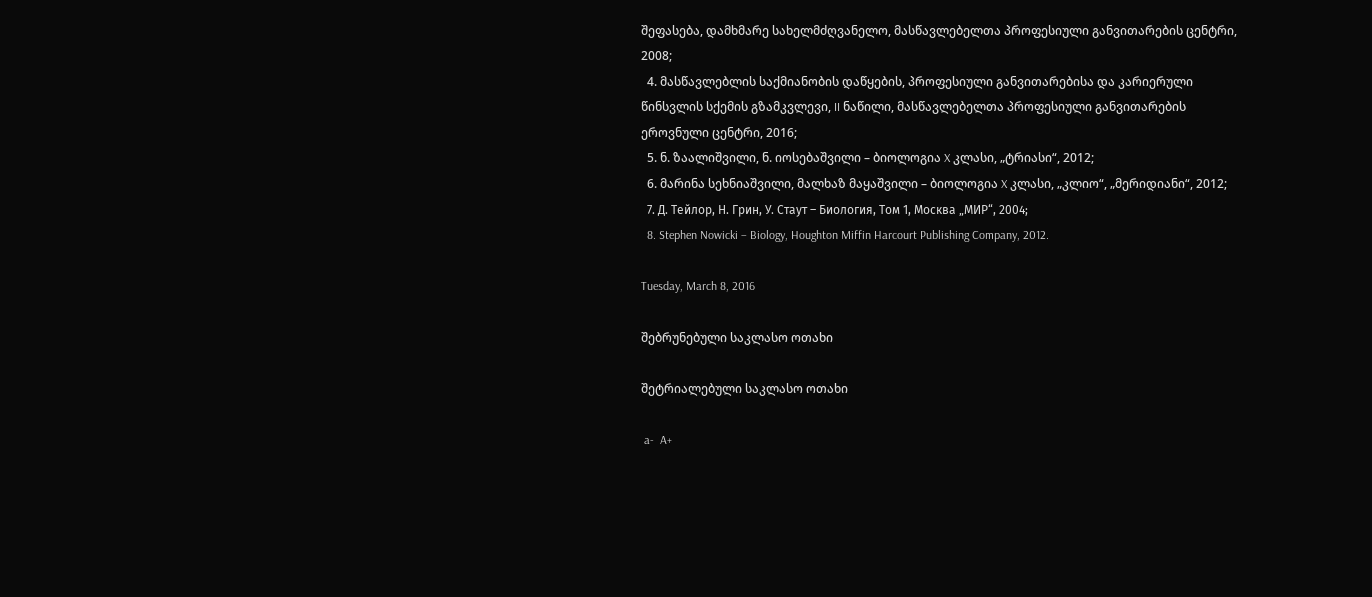შეფასება, დამხმარე სახელმძღვანელო, მასწავლებელთა პროფესიული განვითარების ცენტრი, 2008;
  4. მასწავლებლის საქმიანობის დაწყების, პროფესიული განვითარებისა და კარიერული წინსვლის სქემის გზამკვლევი, II ნაწილი, მასწავლებელთა პროფესიული განვითარების ეროვნული ცენტრი, 2016;
  5. ნ. ზაალიშვილი, ნ. იოსებაშვილი – ბიოლოგია X კლასი, „ტრიასი“, 2012;
  6. მარინა სეხნიაშვილი, მალხაზ მაყაშვილი – ბიოლოგია X კლასი, „კლიო“, „მერიდიანი“, 2012;
  7. Д. Тейлор, Н. Грин, У. Стаут – Биология, Том 1, Москва „МИР“, 2004;
  8. Stephen Nowicki – Biology, Houghton Miffin Harcourt Publishing Company, 2012.

Tuesday, March 8, 2016

შებრუნებული საკლასო ოთახი

შეტრიალებული საკლასო ოთახი

 a-  A+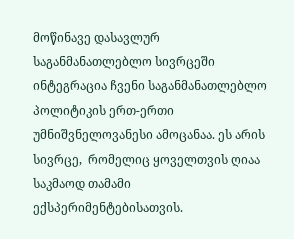მოწინავე დასავლურ საგანმანათლებლო სივრცეში ინტეგრაცია ჩვენი საგანმანათლებლო პოლიტიკის ერთ-ერთი უმნიშვნელოვანესი ამოცანაა. ეს არის  სივრცე,  რომელიც ყოველთვის ღიაა საკმაოდ თამამი ექსპერიმენტებისათვის.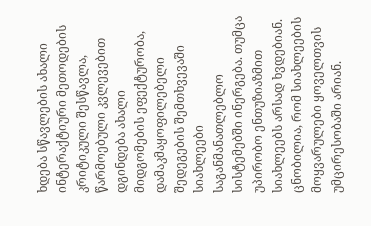ხდება სწავლების ახალი ინტერაქტიური მეთოდების კრიტიკული შესწავლა, წარმოებული კვლევებით დგინდება ახალი მიდგომების ეფექტურობა, დამაკმაყოფილებელი შედეგების შემთხვევაში სიახლეები საგანმანათლებლო სისტემებში ინერგება. თუმცა უპირობო ენთუზიაზმით სიახლეებს არსად ხვდებიან. ცნობილია, რომ სიახლეების მოყვარულები ყოველთვის უმცირესობაში არიან.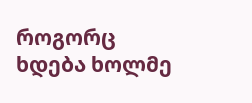როგორც ხდება ხოლმე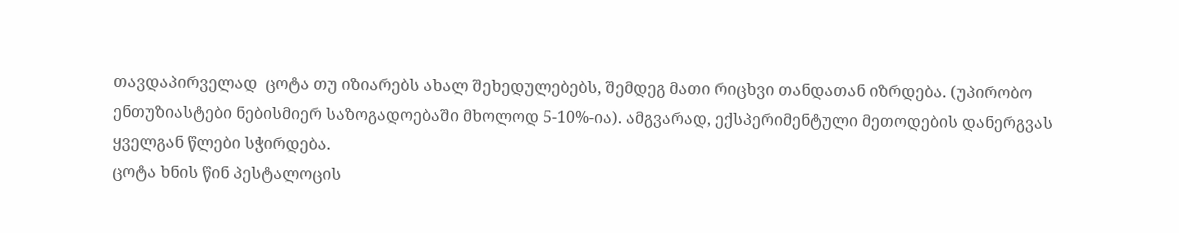თავდაპირველად  ცოტა თუ იზიარებს ახალ შეხედულებებს, შემდეგ მათი რიცხვი თანდათან იზრდება. (უპირობო ენთუზიასტები ნებისმიერ საზოგადოებაში მხოლოდ 5-10%-ია). ამგვარად, ექსპერიმენტული მეთოდების დანერგვას ყველგან წლები სჭირდება.
ცოტა ხნის წინ პესტალოცის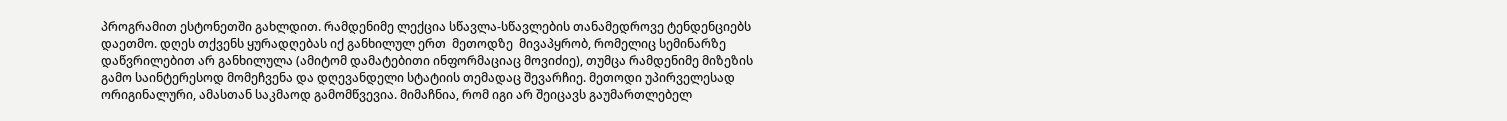პროგრამით ესტონეთში გახლდით. რამდენიმე ლექცია სწავლა-სწავლების თანამედროვე ტენდენციებს დაეთმო. დღეს თქვენს ყურადღებას იქ განხილულ ერთ  მეთოდზე  მივაპყრობ, რომელიც სემინარზე დაწვრილებით არ განხილულა (ამიტომ დამატებითი ინფორმაციაც მოვიძიე), თუმცა რამდენიმე მიზეზის გამო საინტერესოდ მომეჩვენა და დღევანდელი სტატიის თემადაც შევარჩიე. მეთოდი უპირველესად  ორიგინალური, ამასთან საკმაოდ გამომწვევია. მიმაჩნია, რომ იგი არ შეიცავს გაუმართლებელ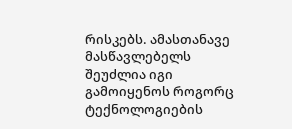რისკებს. ამასთანავე მასწავლებელს შეუძლია იგი გამოიყენოს როგორც ტექნოლოგიების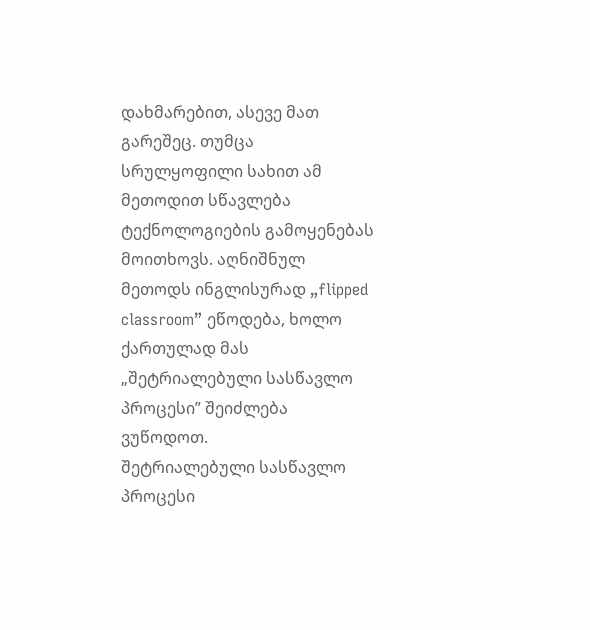დახმარებით, ასევე მათ გარეშეც. თუმცა სრულყოფილი სახით ამ მეთოდით სწავლება ტექნოლოგიების გამოყენებას მოითხოვს. აღნიშნულ მეთოდს ინგლისურად „flipped classroom” ეწოდება, ხოლო ქართულად მას „შეტრიალებული სასწავლო პროცესი” შეიძლება ვუწოდოთ.
შეტრიალებული სასწავლო პროცესი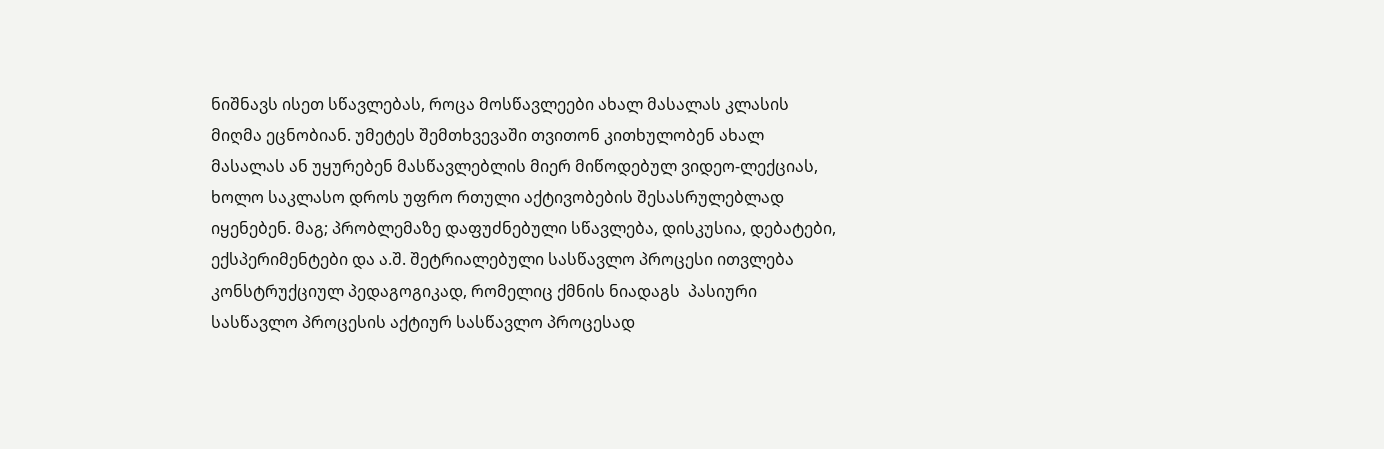ნიშნავს ისეთ სწავლებას, როცა მოსწავლეები ახალ მასალას კლასის მიღმა ეცნობიან. უმეტეს შემთხვევაში თვითონ კითხულობენ ახალ მასალას ან უყურებენ მასწავლებლის მიერ მიწოდებულ ვიდეო-ლექციას, ხოლო საკლასო დროს უფრო რთული აქტივობების შესასრულებლად იყენებენ. მაგ; პრობლემაზე დაფუძნებული სწავლება, დისკუსია, დებატები, ექსპერიმენტები და ა.შ. შეტრიალებული სასწავლო პროცესი ითვლება კონსტრუქციულ პედაგოგიკად, რომელიც ქმნის ნიადაგს  პასიური სასწავლო პროცესის აქტიურ სასწავლო პროცესად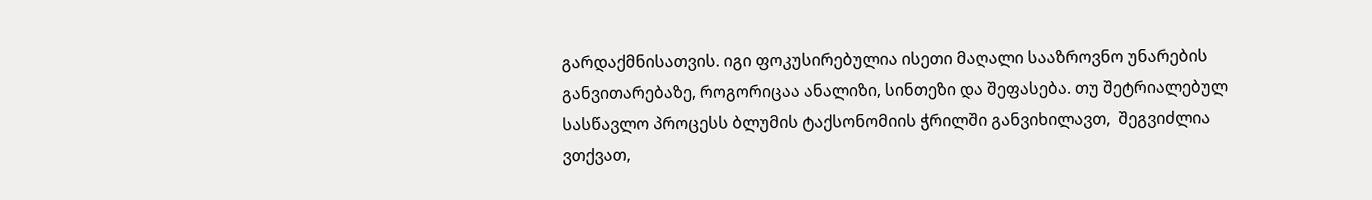გარდაქმნისათვის. იგი ფოკუსირებულია ისეთი მაღალი სააზროვნო უნარების განვითარებაზე, როგორიცაა ანალიზი, სინთეზი და შეფასება. თუ შეტრიალებულ სასწავლო პროცესს ბლუმის ტაქსონომიის ჭრილში განვიხილავთ,  შეგვიძლია ვთქვათ,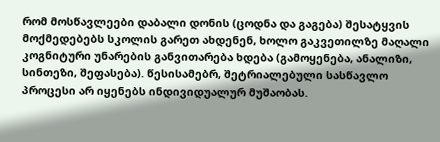რომ მოსწავლეები დაბალი დონის (ცოდნა და გაგება) შესატყვის მოქმედებებს სკოლის გარეთ ახდენენ, ხოლო გაკვეთილზე მაღალი კოგნიტური უნარების განვითარება ხდება (გამოყენება, ანალიზი, სინთეზი, შეფასება). წესისამებრ, შეტრიალებული სასწავლო პროცესი არ იყენებს ინდივიდუალურ მუშაობას.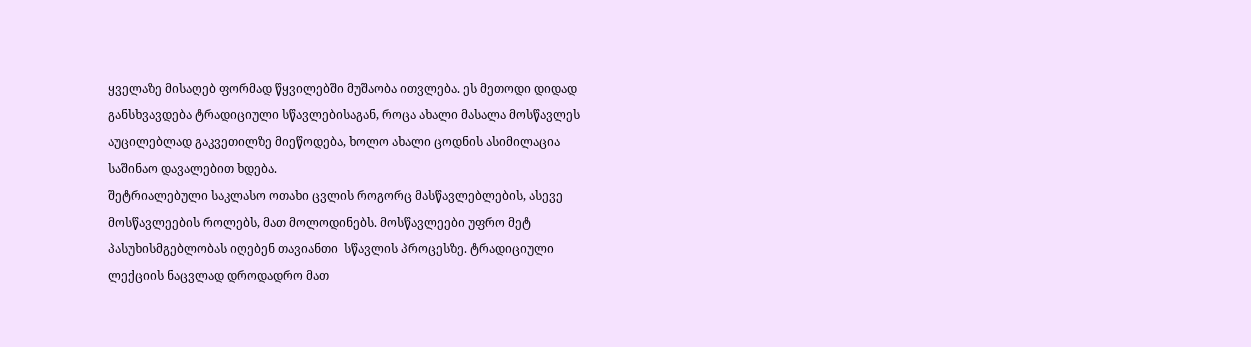ყველაზე მისაღებ ფორმად წყვილებში მუშაობა ითვლება. ეს მეთოდი დიდად განსხვავდება ტრადიციული სწავლებისაგან, როცა ახალი მასალა მოსწავლეს აუცილებლად გაკვეთილზე მიეწოდება, ხოლო ახალი ცოდნის ასიმილაცია საშინაო დავალებით ხდება.
შეტრიალებული საკლასო ოთახი ცვლის როგორც მასწავლებლების, ასევე მოსწავლეების როლებს, მათ მოლოდინებს. მოსწავლეები უფრო მეტ პასუხისმგებლობას იღებენ თავიანთი  სწავლის პროცესზე. ტრადიციული  ლექციის ნაცვლად დროდადრო მათ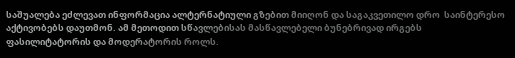საშუალება ეძლევათ ინფორმაცია ალტერნატიული გზებით მიიღონ და საგაკვეთილო დრო  საინტერესო აქტივობებს დაუთმონ. ამ მეთოდით სწავლებისას მასწავლებელი ბუნებრივად ირგებს ფასილიტატორის და მოდერატორის როლს.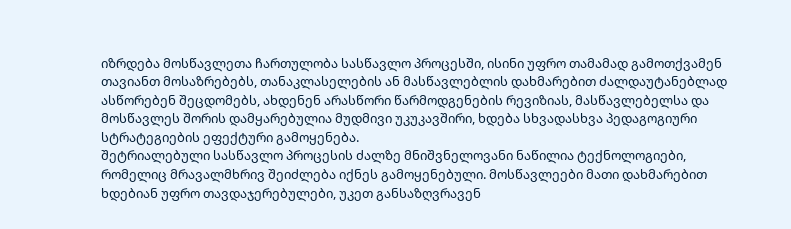იზრდება მოსწავლეთა ჩართულობა სასწავლო პროცესში, ისინი უფრო თამამად გამოთქვამენ თავიანთ მოსაზრებებს, თანაკლასელების ან მასწავლებლის დახმარებით ძალდაუტანებლად ასწორებენ შეცდომებს, ახდენენ არასწორი წარმოდგენების რევიზიას, მასწავლებელსა და მოსწავლეს შორის დამყარებულია მუდმივი უკუკავშირი, ხდება სხვადასხვა პედაგოგიური სტრატეგიების ეფექტური გამოყენება.
შეტრიალებული სასწავლო პროცესის ძალზე მნიშვნელოვანი ნაწილია ტექნოლოგიები, რომელიც მრავალმხრივ შეიძლება იქნეს გამოყენებული. მოსწავლეები მათი დახმარებით ხდებიან უფრო თავდაჯერებულები, უკეთ განსაზღვრავენ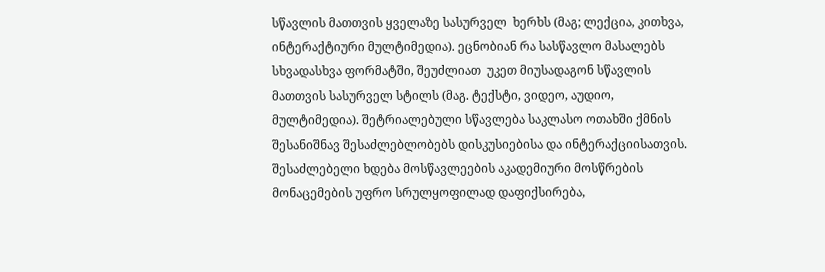სწავლის მათთვის ყველაზე სასურველ  ხერხს (მაგ; ლექცია, კითხვა, ინტერაქტიური მულტიმედია). ეცნობიან რა სასწავლო მასალებს სხვადასხვა ფორმატში, შეუძლიათ  უკეთ მიუსადაგონ სწავლის მათთვის სასურველ სტილს (მაგ. ტექსტი, ვიდეო, აუდიო, მულტიმედია). შეტრიალებული სწავლება საკლასო ოთახში ქმნის შესანიშნავ შესაძლებლობებს დისკუსიებისა და ინტერაქციისათვის.  შესაძლებელი ხდება მოსწავლეების აკადემიური მოსწრების მონაცემების უფრო სრულყოფილად დაფიქსირება,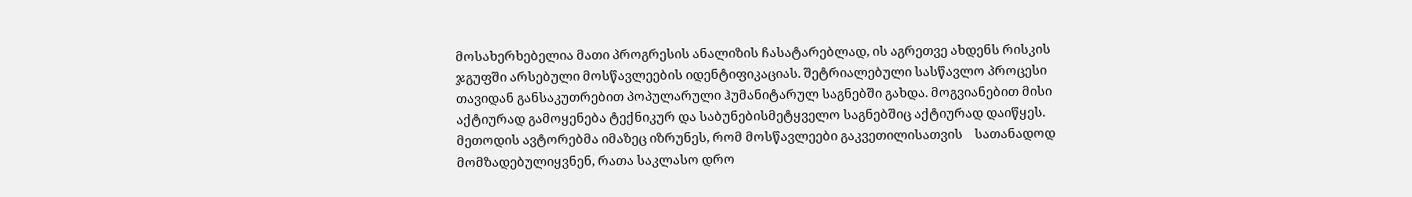მოსახერხებელია მათი პროგრესის ანალიზის ჩასატარებლად, ის აგრეთვე ახდენს რისკის ჯგუფში არსებული მოსწავლეების იდენტიფიკაციას. შეტრიალებული სასწავლო პროცესი თავიდან განსაკუთრებით პოპულარული ჰუმანიტარულ საგნებში გახდა. მოგვიანებით მისი აქტიურად გამოყენება ტექნიკურ და საბუნებისმეტყველო საგნებშიც აქტიურად დაიწყეს.
მეთოდის ავტორებმა იმაზეც იზრუნეს, რომ მოსწავლეები გაკვეთილისათვის    სათანადოდ მომზადებულიყვნენ, რათა საკლასო დრო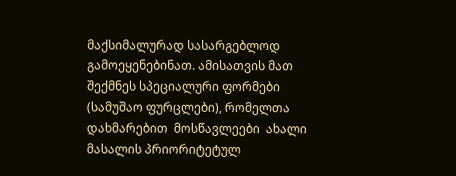მაქსიმალურად სასარგებლოდ გამოეყენებინათ. ამისათვის მათ შექმნეს სპეციალური ფორმები (სამუშაო ფურცლები), რომელთა დახმარებით  მოსწავლეები  ახალი მასალის პრიორიტეტულ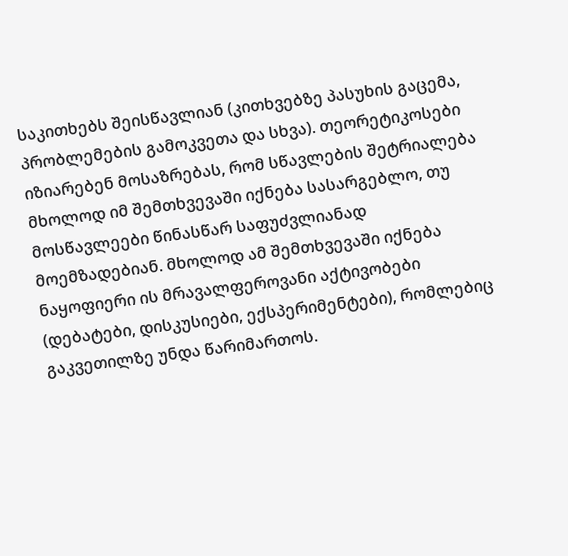საკითხებს შეისწავლიან (კითხვებზე პასუხის გაცემა, პრობლემების გამოკვეთა და სხვა). თეორეტიკოსები იზიარებენ მოსაზრებას, რომ სწავლების შეტრიალება მხოლოდ იმ შემთხვევაში იქნება სასარგებლო, თუ მოსწავლეები წინასწარ საფუძვლიანად მოემზადებიან. მხოლოდ ამ შემთხვევაში იქნება ნაყოფიერი ის მრავალფეროვანი აქტივობები (დებატები, დისკუსიები, ექსპერიმენტები), რომლებიც გაკვეთილზე უნდა წარიმართოს.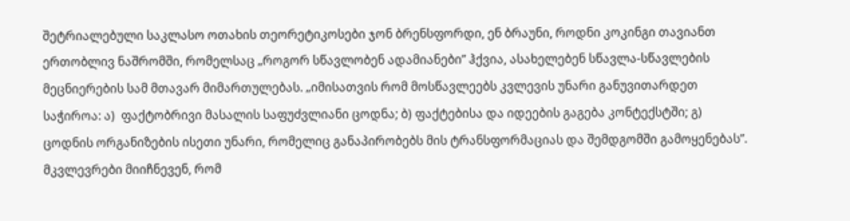შეტრიალებული საკლასო ოთახის თეორეტიკოსები ჯონ ბრენსფორდი, ენ ბრაუნი, როდნი კოკინგი თავიანთ ერთობლივ ნაშრომში, რომელსაც „როგორ სწავლობენ ადამიანები” ჰქვია, ასახელებენ სწავლა-სწავლების მეცნიერების სამ მთავარ მიმართულებას. „იმისათვის რომ მოსწავლეებს კვლევის უნარი განუვითარდეთ საჭიროა: ა)  ფაქტობრივი მასალის საფუძვლიანი ცოდნა; ბ) ფაქტებისა და იდეების გაგება კონტექსტში; გ) ცოდნის ორგანიზების ისეთი უნარი, რომელიც განაპირობებს მის ტრანსფორმაციას და შემდგომში გამოყენებას”. მკვლევრები მიიჩნევენ, რომ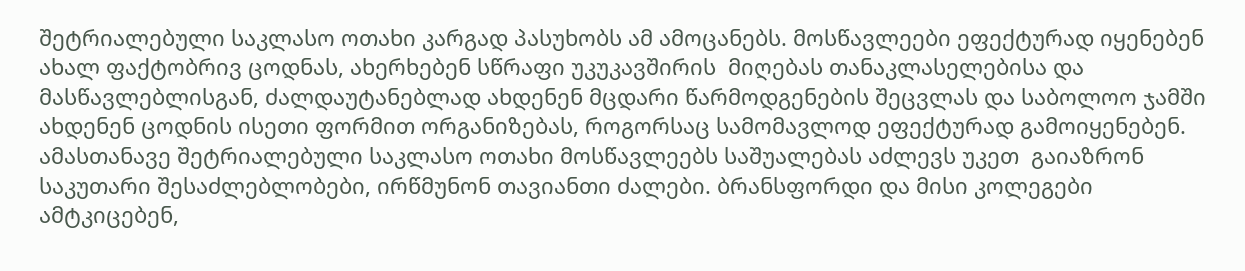შეტრიალებული საკლასო ოთახი კარგად პასუხობს ამ ამოცანებს. მოსწავლეები ეფექტურად იყენებენ ახალ ფაქტობრივ ცოდნას, ახერხებენ სწრაფი უკუკავშირის  მიღებას თანაკლასელებისა და მასწავლებლისგან, ძალდაუტანებლად ახდენენ მცდარი წარმოდგენების შეცვლას და საბოლოო ჯამში ახდენენ ცოდნის ისეთი ფორმით ორგანიზებას, როგორსაც სამომავლოდ ეფექტურად გამოიყენებენ. ამასთანავე შეტრიალებული საკლასო ოთახი მოსწავლეებს საშუალებას აძლევს უკეთ  გაიაზრონ საკუთარი შესაძლებლობები, ირწმუნონ თავიანთი ძალები. ბრანსფორდი და მისი კოლეგები ამტკიცებენ,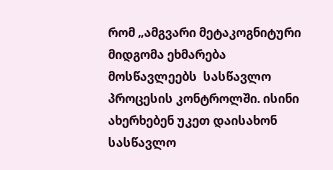რომ „ამგვარი მეტაკოგნიტური მიდგომა ეხმარება მოსწავლეებს  სასწავლო პროცესის კონტროლში. ისინი ახერხებენ უკეთ დაისახონ   სასწავლო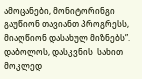ამოცანები, მონიტორინგი გაუწიონ თავიანთ პროგრესს, მიაღწიონ დასახულ მიზნებს”. დაბოლოს, დასკვნის  სახით მოკლედ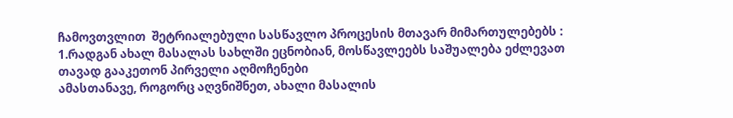ჩამოვთვლით  შეტრიალებული სასწავლო პროცესის მთავარ მიმართულებებს :
1.რადგან ახალ მასალას სახლში ეცნობიან, მოსწავლეებს საშუალება ეძლევათ თავად გააკეთონ პირველი აღმოჩენები
ამასთანავე, როგორც აღვნიშნეთ, ახალი მასალის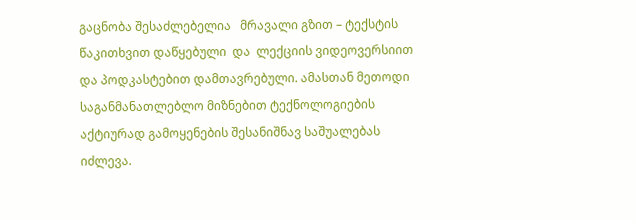გაცნობა შესაძლებელია   მრავალი გზით – ტექსტის წაკითხვით დაწყებული  და  ლექციის ვიდეოვერსიით და პოდკასტებით დამთავრებული. ამასთან მეთოდი საგანმანათლებლო მიზნებით ტექნოლოგიების აქტიურად გამოყენების შესანიშნავ საშუალებას იძლევა.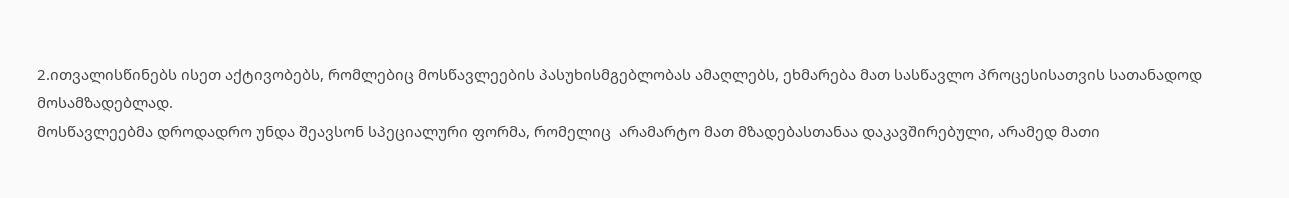2.ითვალისწინებს ისეთ აქტივობებს, რომლებიც მოსწავლეების პასუხისმგებლობას ამაღლებს, ეხმარება მათ სასწავლო პროცესისათვის სათანადოდ მოსამზადებლად.
მოსწავლეებმა დროდადრო უნდა შეავსონ სპეციალური ფორმა, რომელიც  არამარტო მათ მზადებასთანაა დაკავშირებული, არამედ მათი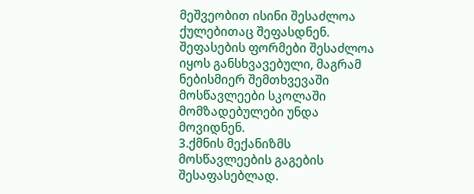მეშვეობით ისინი შესაძლოა ქულებითაც შეფასდნენ.   შეფასების ფორმები შესაძლოა იყოს განსხვავებული, მაგრამ ნებისმიერ შემთხვევაში მოსწავლეები სკოლაში მომზადებულები უნდა მოვიდნენ.
3.ქმნის მექანიზმს მოსწავლეების გაგების შესაფასებლად.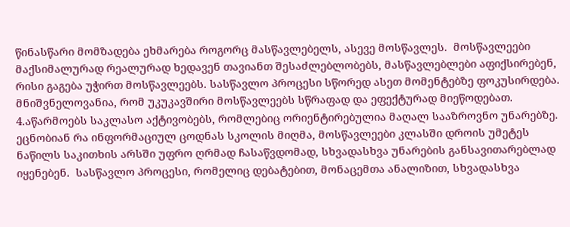წინასწარი მომზადება ეხმარება როგორც მასწავლებელს, ასევე მოსწავლეს.  მოსწავლეები მაქსიმალურად რეალურად ხედავენ თავიანთ შესაძლებლობებს, მასწავლებლები აფიქსირებენ, რისი გაგება უჭირთ მოსწავლეებს. სასწავლო პროცესი სწორედ ასეთ მომენტებზე ფოკუსირდება. მნიშვნელოვანია, რომ უკუკავშირი მოსწავლეებს სწრაფად და ეფექტურად მიეწოდებათ.
4.აწარმოებს საკლასო აქტივობებს, რომლებიც ორიენტირებულია მაღალ სააზროვნო უნარებზე.
ეცნობიან რა ინფორმაციულ ცოდნას სკოლის მიღმა, მოსწავლეები კლასში დროის უმეტეს ნაწილს საკითხის არსში უფრო ღრმად ჩასაწვდომად, სხვადასხვა უნარების განსავითარებლად  იყენებენ.  სასწავლო პროცესი, რომელიც დებატებით, მონაცემთა ანალიზით, სხვადასხვა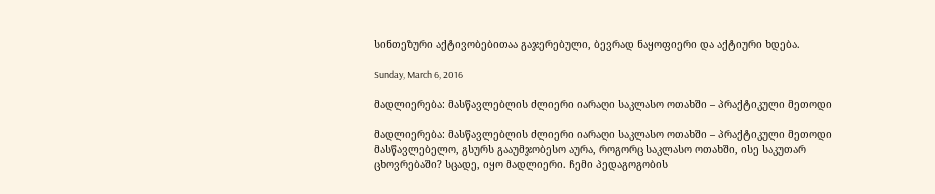სინთეზური აქტივობებითაა გაჯერებული, ბევრად ნაყოფიერი და აქტიური ხდება.

Sunday, March 6, 2016

მადლიერება: მასწავლებლის ძლიერი იარაღი საკლასო ოთახში – პრაქტიკული მეთოდი

მადლიერება: მასწავლებლის ძლიერი იარაღი საკლასო ოთახში – პრაქტიკული მეთოდი
მასწავლებელო, გსურს გააუმჯობესო აურა, როგორც საკლასო ოთახში, ისე საკუთარ ცხოვრებაში? სცადე, იყო მადლიერი. ჩემი პედაგოგობის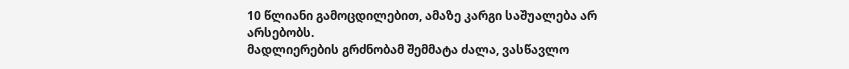10 წლიანი გამოცდილებით, ამაზე კარგი საშუალება არ არსებობს.
მადლიერების გრძნობამ შემმატა ძალა, ვასწავლო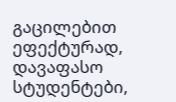გაცილებით ეფექტურად, დავაფასო სტუდენტები,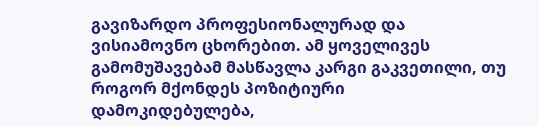გავიზარდო პროფესიონალურად და ვისიამოვნო ცხორებით. ამ ყოველივეს გამომუშავებამ მასწავლა კარგი გაკვეთილი, თუ როგორ მქონდეს პოზიტიური დამოკიდებულება,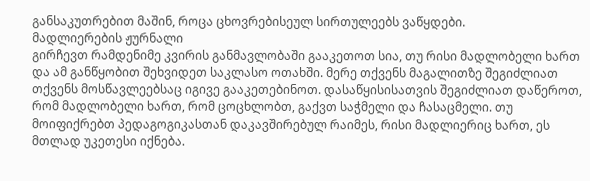განსაკუთრებით მაშინ, როცა ცხოვრებისეულ სირთულეებს ვაწყდები.
მადლიერების ჟურნალი
გირჩევთ რამდენიმე კვირის განმავლობაში გააკეთოთ სია, თუ რისი მადლობელი ხართ და ამ განწყობით შეხვიდეთ საკლასო ოთახში. მერე თქვენს მაგალითზე შეგიძლიათ თქვენს მოსწავლეებსაც იგივე გააკეთებინოთ. დასაწყისისათვის შეგიძლიათ დაწეროთ, რომ მადლობელი ხართ, რომ ცოცხლობთ, გაქვთ საჭმელი და ჩასაცმელი. თუ მოიფიქრებთ პედაგოგიკასთან დაკავშირებულ რაიმეს, რისი მადლიერიც ხართ, ეს მთლად უკეთესი იქნება.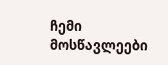ჩემი მოსწავლეები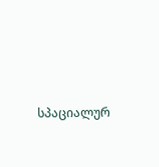სპაციალურ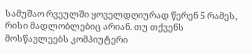სამუშაო რვეულში ყოველდღიურად წერენ 5 რამეს, რისი მადლობლებიც არიან. თუ თქვენს მოსწავლეებს კომპიუტერი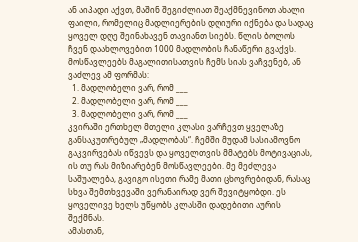ან აიპადი აქვთ, მაშინ შეგიძლიათ შეაქმნევინოთ ახალი ფაილი, რომელიც მადლიერების დღიური იქნება და სადაც ყოველ დღე შეინახავენ თავიანთ სიებს. წლის ბოლოს ჩვენ დაახლოვებით 1000 მადლობის ჩანაწერი გვაქვს. მოსწავლეებს მაგალითისათვის ჩემს სიას ვაჩვენებ, ან ვაძლევ ამ ფორმას:
  1. მადლობელი ვარ, რომ ___
  2. მადლობელი ვარ, რომ ___
  3. მადლობელი ვარ, რომ ___
კვირაში ერთხელ მთელი კლასი ვარჩევთ ყველაზე განსაკუთრებულ „მადლობას“. ჩემში მუდამ სასიამოვნო გაკვირვებას იწვევს და ყოველთვის მმატებს მოტივაციას, ის თუ რას მიზიარებენ მოსწავლეები. მე მეძლევა საშუალება, გავიგო ისეთი რამე მათი ცხოვრებიდან, რასაც სხვა შემთხვევაში ვერანაირად ვერ შევიტყობდი. ეს ყოველივე ხელს უწყობს კლასში დადებითი აურის შექმნას.
ამასთან,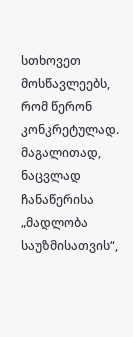სთხოვეთ მოსწავლეებს, რომ წერონ კონკრეტულად. მაგალითად, ნაცვლად ჩანაწერისა „მადლობა საუზმისათვის“,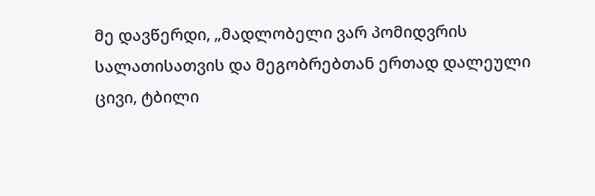მე დავწერდი, „მადლობელი ვარ პომიდვრის სალათისათვის და მეგობრებთან ერთად დალეული ცივი, ტბილი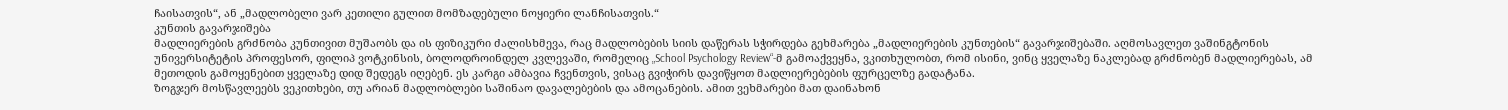ჩაისათვის“, ან „მადლობელი ვარ კეთილი გულით მომზადებული ნოყიერი ლანჩისათვის.“
კუნთის გავარჯიშება
მადლიერების გრძნობა კუნთივით მუშაობს და ის ფიზიკური ძალისხმევა, რაც მადლობების სიის დაწერას სჭირდება გეხმარება „მადლიერების კუნთების“ გავარჯიშებაში. აღმოსავლეთ ვაშინგტონის უნივერსიტეტის პროფესორ, ფილიპ ვოტკინსის, ბოლოდროინდელ კვლევაში, რომელიც „School Psychology Review“-მ გამოაქვეყნა, ვკითხულობთ, რომ ისინი, ვინც ყველაზე ნაკლებად გრძნობენ მადლიერებას, ამ მეთოდის გამოყენებით ყველაზე დიდ შედეგს იღებენ. ეს კარგი ამბავია ჩვენთვის, ვისაც გვიჭირს დავიწყოთ მადლიერებების ფურცელზე გადატანა.
ზოგჯერ მოსწავლეებს ვეკითხები, თუ არიან მადლობლები საშინაო დავალებების და ამოცანების. ამით ვეხმარები მათ დაინახონ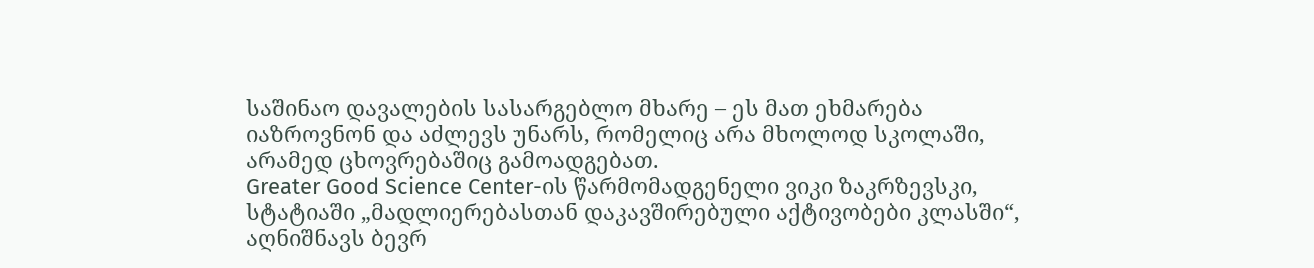საშინაო დავალების სასარგებლო მხარე – ეს მათ ეხმარება იაზროვნონ და აძლევს უნარს, რომელიც არა მხოლოდ სკოლაში, არამედ ცხოვრებაშიც გამოადგებათ.
Greater Good Science Center-ის წარმომადგენელი ვიკი ზაკრზევსკი, სტატიაში „მადლიერებასთან დაკავშირებული აქტივობები კლასში“, აღნიშნავს ბევრ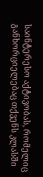საინტერესო აქტივობას, რომელიც განხორციელებაც თქვენს კლასში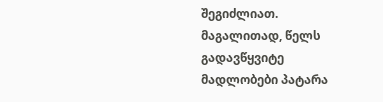შეგიძლიათ. მაგალითად, წელს გადავწყვიტე მადლობები პატარა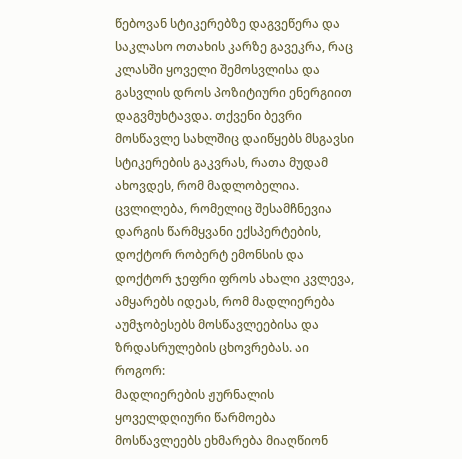წებოვან სტიკერებზე დაგვეწერა და საკლასო ოთახის კარზე გავეკრა, რაც კლასში ყოველი შემოსვლისა და გასვლის დროს პოზიტიური ენერგიით დაგვმუხტავდა. თქვენი ბევრი მოსწავლე სახლშიც დაიწყებს მსგავსი სტიკერების გაკვრას, რათა მუდამ ახოვდეს, რომ მადლობელია.
ცვლილება, რომელიც შესამჩნევია
დარგის წარმყვანი ექსპერტების, დოქტორ რობერტ ემონსის და დოქტორ ჯეფრი ფროს ახალი კვლევა, ამყარებს იდეას, რომ მადლიერება აუმჯობესებს მოსწავლეებისა და ზრდასრულების ცხოვრებას. აი როგორ:
მადლიერების ჟურნალის ყოველდღიური წარმოება მოსწავლეებს ეხმარება მიაღწიონ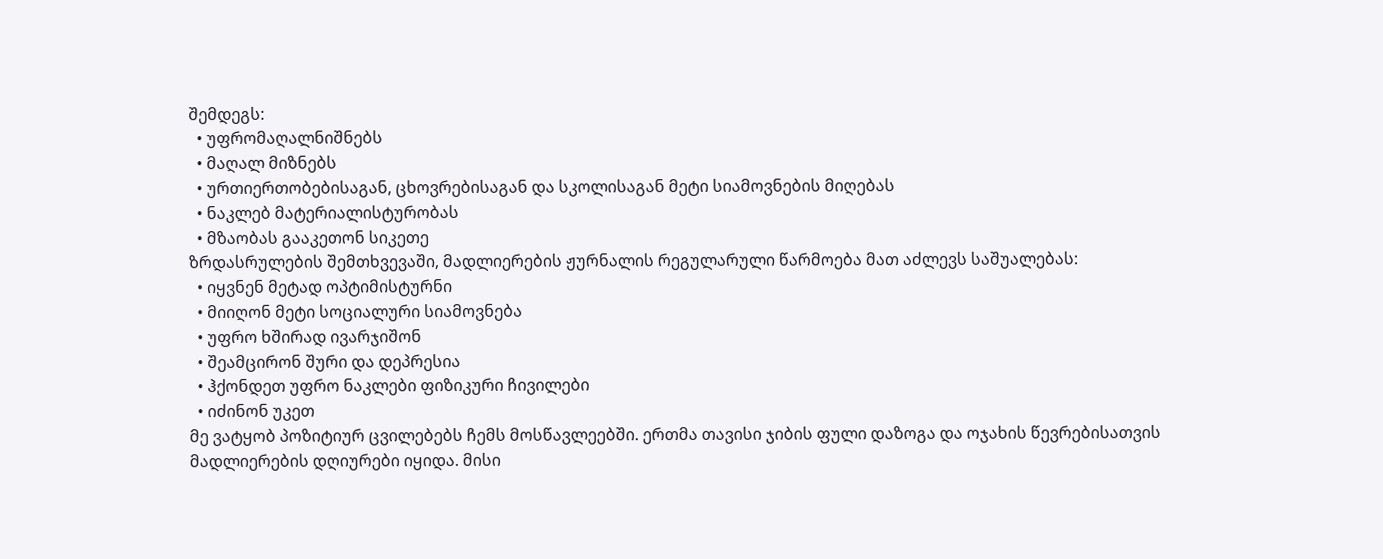შემდეგს:
  • უფრომაღალნიშნებს
  • მაღალ მიზნებს
  • ურთიერთობებისაგან, ცხოვრებისაგან და სკოლისაგან მეტი სიამოვნების მიღებას
  • ნაკლებ მატერიალისტურობას
  • მზაობას გააკეთონ სიკეთე
ზრდასრულების შემთხვევაში, მადლიერების ჟურნალის რეგულარული წარმოება მათ აძლევს საშუალებას:
  • იყვნენ მეტად ოპტიმისტურნი
  • მიიღონ მეტი სოციალური სიამოვნება
  • უფრო ხშირად ივარჯიშონ
  • შეამცირონ შური და დეპრესია
  • ჰქონდეთ უფრო ნაკლები ფიზიკური ჩივილები
  • იძინონ უკეთ
მე ვატყობ პოზიტიურ ცვილებებს ჩემს მოსწავლეებში. ერთმა თავისი ჯიბის ფული დაზოგა და ოჯახის წევრებისათვის მადლიერების დღიურები იყიდა. მისი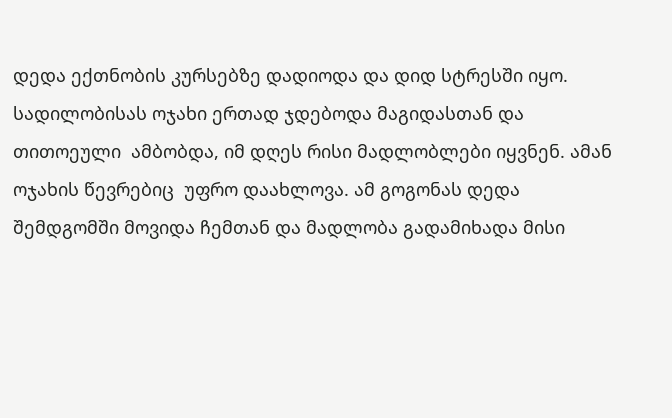დედა ექთნობის კურსებზე დადიოდა და დიდ სტრესში იყო. სადილობისას ოჯახი ერთად ჯდებოდა მაგიდასთან და თითოეული  ამბობდა, იმ დღეს რისი მადლობლები იყვნენ. ამან ოჯახის წევრებიც  უფრო დაახლოვა. ამ გოგონას დედა შემდგომში მოვიდა ჩემთან და მადლობა გადამიხადა მისი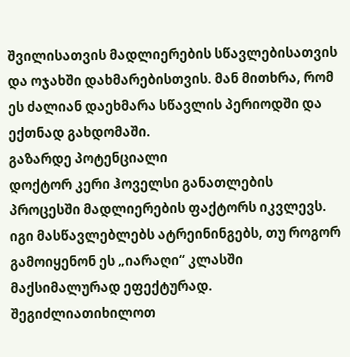შვილისათვის მადლიერების სწავლებისათვის და ოჯახში დახმარებისთვის. მან მითხრა, რომ ეს ძალიან დაეხმარა სწავლის პერიოდში და ექთნად გახდომაში.
გაზარდე პოტენციალი
დოქტორ კერი ჰოველსი განათლების პროცესში მადლიერების ფაქტორს იკვლევს. იგი მასწავლებლებს ატრეინინგებს, თუ როგორ გამოიყენონ ეს „იარაღი“ კლასში მაქსიმალურად ეფექტურად. შეგიძლიათიხილოთ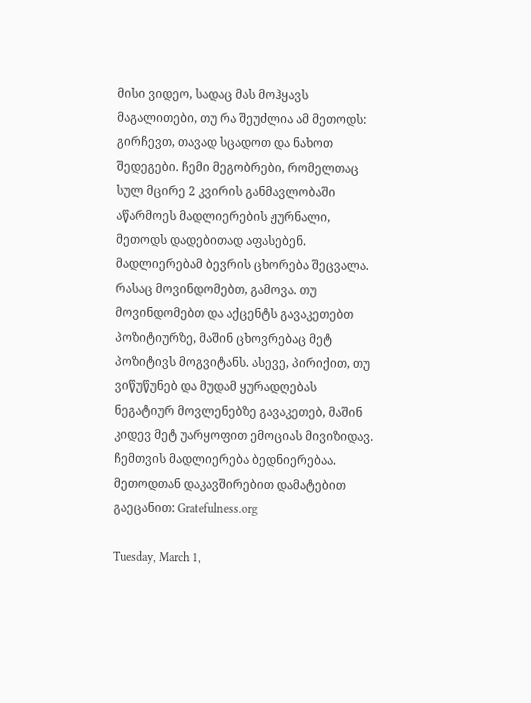მისი ვიდეო, სადაც მას მოჰყავს მაგალითები, თუ რა შეუძლია ამ მეთოდს:
გირჩევთ, თავად სცადოთ და ნახოთ შედეგები. ჩემი მეგობრები, რომელთაც სულ მცირე 2 კვირის განმავლობაში აწარმოეს მადლიერების ჟურნალი, მეთოდს დადებითად აფასებენ. მადლიერებამ ბევრის ცხორება შეცვალა. რასაც მოვინდომებთ, გამოვა. თუ მოვინდომებთ და აქცენტს გავაკეთებთ პოზიტიურზე, მაშინ ცხოვრებაც მეტ პოზიტივს მოგვიტანს. ასევე, პირიქით, თუ ვიწუწუნებ და მუდამ ყურადღებას ნეგატიურ მოვლენებზე გავაკეთებ, მაშინ კიდევ მეტ უარყოფით ემოციას მივიზიდავ. ჩემთვის მადლიერება ბედნიერებაა.
მეთოდთან დაკავშირებით დამატებით გაეცანით: Gratefulness.org

Tuesday, March 1,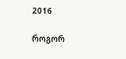2016

როგორ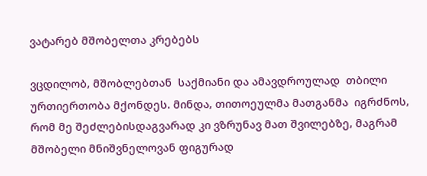ვატარებ მშობელთა კრებებს

ვცდილობ, მშობლებთან  საქმიანი და ამავდროულად  თბილი ურთიერთობა მქონდეს. მინდა, თითოეულმა მათგანმა  იგრძნოს, რომ მე შეძლებისდაგვარად კი ვზრუნავ მათ შვილებზე, მაგრამ მშობელი მნიშვნელოვან ფიგურად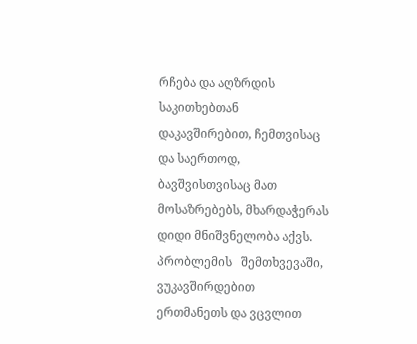რჩება და აღზრდის საკითხებთან დაკავშირებით, ჩემთვისაც და საერთოდ, ბავშვისთვისაც მათ მოსაზრებებს, მხარდაჭერას დიდი მნიშვნელობა აქვს. პრობლემის   შემთხვევაში,   ვუკავშირდებით   ერთმანეთს და ვცვლით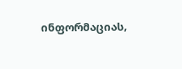ინფორმაციას,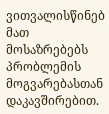ვითვალისწინებ მათ მოსაზრებებს პრობლემის მოგვარებასთან დაკავშირებით.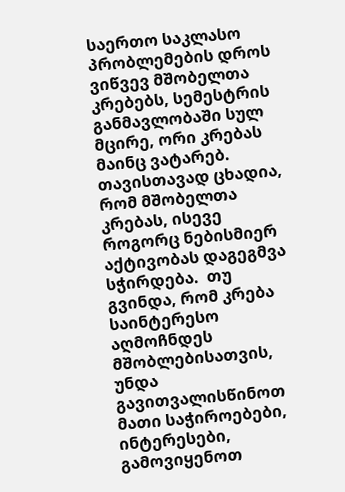საერთო საკლასო პრობლემების დროს ვიწვევ მშობელთა კრებებს, სემესტრის განმავლობაში სულ მცირე, ორი კრებას მაინც ვატარებ. თავისთავად ცხადია, რომ მშობელთა კრებას, ისევე როგორც ნებისმიერ აქტივობას დაგეგმვა სჭირდება.  თუ გვინდა, რომ კრება საინტერესო აღმოჩნდეს მშობლებისათვის, უნდა გავითვალისწინოთ მათი საჭიროებები, ინტერესები, გამოვიყენოთ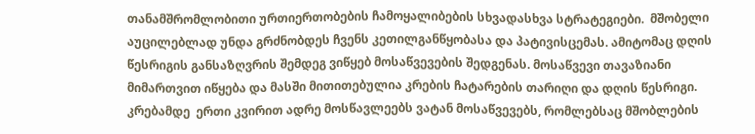თანამშრომლობითი ურთიერთობების ჩამოყალიბების სხვადასხვა სტრატეგიები.  მშობელი აუცილებლად უნდა გრძნობდეს ჩვენს კეთილგანწყობასა და პატივისცემას. ამიტომაც დღის წესრიგის განსაზღვრის შემდეგ ვიწყებ მოსაწვევების შედგენას. მოსაწვევი თავაზიანი მიმართვით იწყება და მასში მითითებულია კრების ჩატარების თარიღი და დღის წესრიგი.
კრებამდე  ერთი კვირით ადრე მოსწავლეებს ვატან მოსაწვევებს, რომლებსაც მშობლების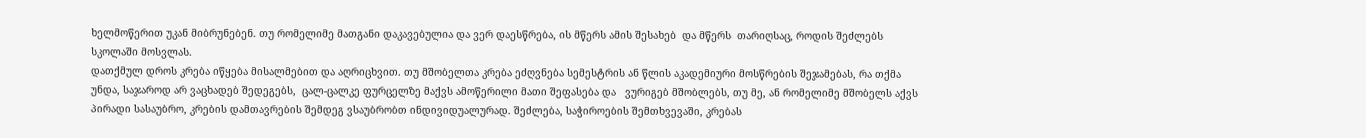ხელმოწერით უკან მიბრუნებენ. თუ რომელიმე მათგანი დაკავებულია და ვერ დაესწრება, ის მწერს ამის შესახებ  და მწერს  თარიღსაც, როდის შეძლებს სკოლაში მოსვლას.
დათქმულ დროს კრება იწყება მისალმებით და აღრიცხვით. თუ მშობელთა კრება ეძღვნება სემესტრის ან წლის აკადემიური მოსწრების შეჯამებას, რა თქმა უნდა, საჯაროდ არ ვაცხადებ შედეგებს,  ცალ-ცალკე ფურცელზე მაქვს ამოწერილი მათი შეფასება და   ვურიგებ მშობლებს, თუ მე, ან რომელიმე მშობელს აქვს პირადი სასაუბრო, კრების დამთავრების შემდეგ ვსაუბრობთ ინდივიდუალურად. შეძლება, საჭიროების შემთხვევაში, კრებას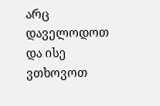არც დაველოდოთ და ისე ვთხოვოთ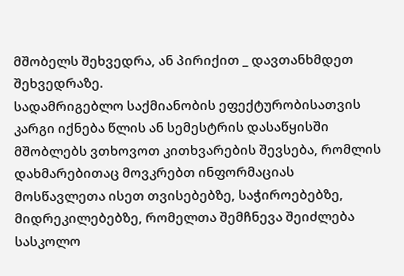მშობელს შეხვედრა, ან პირიქით _ დავთანხმდეთ შეხვედრაზე.
სადამრიგებლო საქმიანობის ეფექტურობისათვის კარგი იქნება წლის ან სემესტრის დასაწყისში მშობლებს ვთხოვოთ კითხვარების შევსება, რომლის დახმარებითაც მოვკრებთ ინფორმაციას მოსწავლეთა ისეთ თვისებებზე, საჭიროებებზე, მიდრეკილებებზე, რომელთა შემჩნევა შეიძლება სასკოლო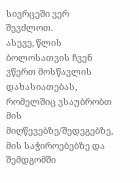სივრცეში ვერ შევძლოთ.
ასევე, წლის ბოლოსათვის ჩვენ ვწერთ მოსწავლის დახასიათებას, რომელშიც ვსაუბრობთ მის მიღწევებზე/შედეგებზე, მის საჭიროებებზე და შემდგომში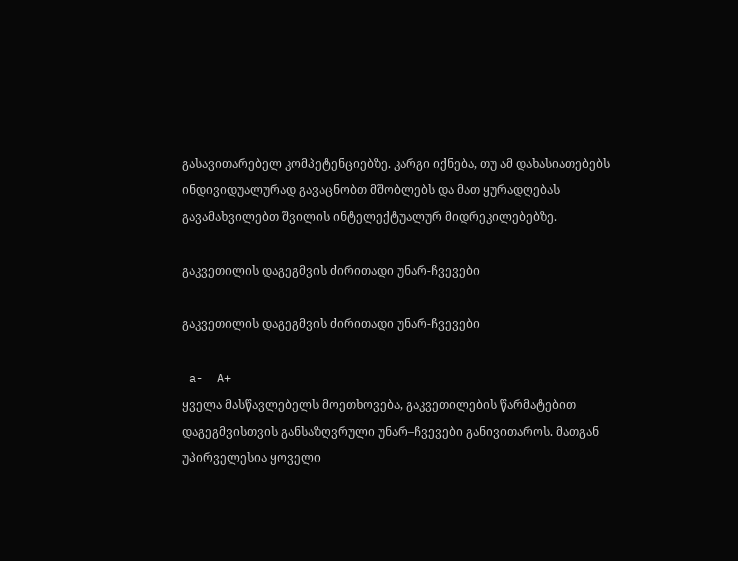გასავითარებელ კომპეტენციებზე. კარგი იქნება, თუ ამ დახასიათებებს ინდივიდუალურად გავაცნობთ მშობლებს და მათ ყურადღებას გავამახვილებთ შვილის ინტელექტუალურ მიდრეკილებებზე.

გაკვეთილის დაგეგმვის ძირითადი უნარ-ჩვევები

გაკვეთილის დაგეგმვის ძირითადი უნარ-ჩვევები

 a-  A+
ყველა მასწავლებელს მოეთხოვება, გაკვეთილების წარმატებით დაგეგმვისთვის განსაზღვრული უნარ–ჩვევები განივითაროს. მათგან უპირველესია ყოველი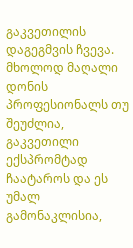გაკვეთილის დაგეგმვის ჩვევა. მხოლოდ მაღალი დონის პროფესიონალს თუ შეუძლია, გაკვეთილი ექსპრომტად ჩაატაროს და ეს უმალ გამონაკლისია,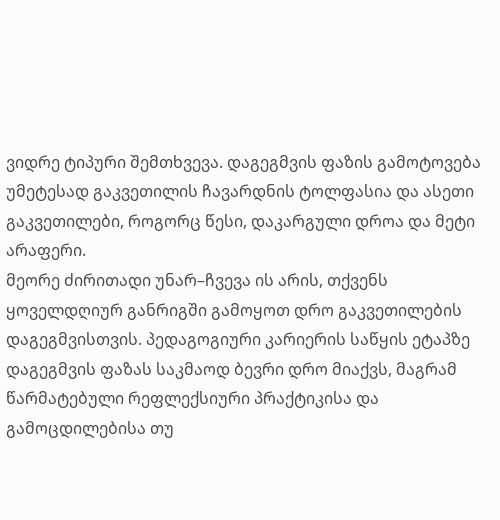ვიდრე ტიპური შემთხვევა. დაგეგმვის ფაზის გამოტოვება უმეტესად გაკვეთილის ჩავარდნის ტოლფასია და ასეთი გაკვეთილები, როგორც წესი, დაკარგული დროა და მეტი არაფერი.
მეორე ძირითადი უნარ–ჩვევა ის არის, თქვენს ყოველდღიურ განრიგში გამოყოთ დრო გაკვეთილების დაგეგმვისთვის. პედაგოგიური კარიერის საწყის ეტაპზე დაგეგმვის ფაზას საკმაოდ ბევრი დრო მიაქვს, მაგრამ წარმატებული რეფლექსიური პრაქტიკისა და გამოცდილებისა თუ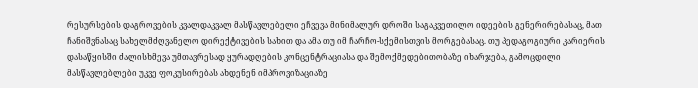რესურსების დაგროვების კვალდაკვალ მასწავლებელი ეჩვევა მინიმალურ დროში საგაკვეთილო იდეების გენერირებასაც, მათ ჩანიშვნასაც სახელმძღვანელო დირექტივების სახით და ამა თუ იმ ჩარჩო-სქემისთვის მორგებასაც. თუ პედაგოგიური კარიერის დასაწყისში ძალისხმევა უმთავრესად ყურადღების კონცენტრაციასა და შემოქმედებითობაზე იხარჯება, გამოცდილი მასწავლებლები უკვე ფოკუსირებას ახდენენ იმპროვიზაციაზე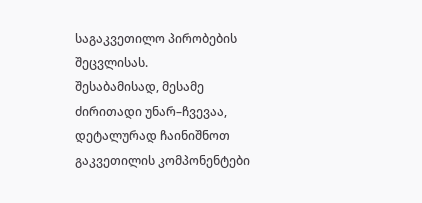საგაკვეთილო პირობების შეცვლისას.
შესაბამისად, მესამე ძირითადი უნარ–ჩვევაა, დეტალურად ჩაინიშნოთ გაკვეთილის კომპონენტები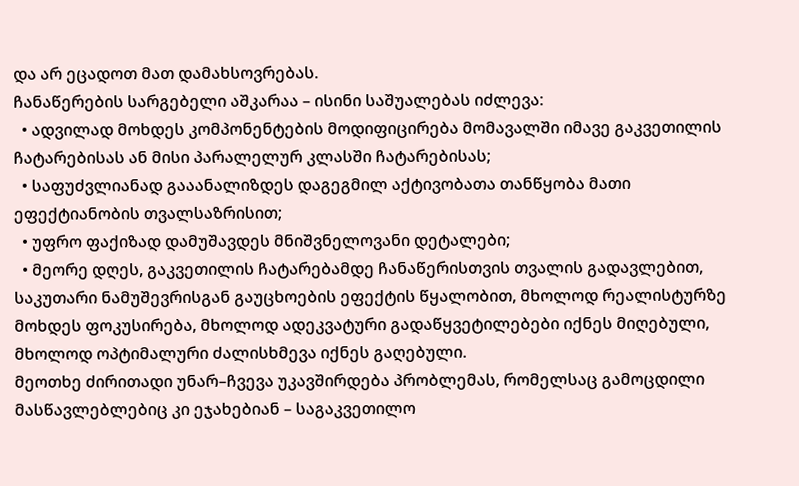და არ ეცადოთ მათ დამახსოვრებას.
ჩანაწერების სარგებელი აშკარაა – ისინი საშუალებას იძლევა:
  • ადვილად მოხდეს კომპონენტების მოდიფიცირება მომავალში იმავე გაკვეთილის ჩატარებისას ან მისი პარალელურ კლასში ჩატარებისას;
  • საფუძვლიანად გააანალიზდეს დაგეგმილ აქტივობათა თანწყობა მათი ეფექტიანობის თვალსაზრისით;
  • უფრო ფაქიზად დამუშავდეს მნიშვნელოვანი დეტალები;
  • მეორე დღეს, გაკვეთილის ჩატარებამდე ჩანაწერისთვის თვალის გადავლებით, საკუთარი ნამუშევრისგან გაუცხოების ეფექტის წყალობით, მხოლოდ რეალისტურზე მოხდეს ფოკუსირება, მხოლოდ ადეკვატური გადაწყვეტილებები იქნეს მიღებული, მხოლოდ ოპტიმალური ძალისხმევა იქნეს გაღებული.
მეოთხე ძირითადი უნარ–ჩვევა უკავშირდება პრობლემას, რომელსაც გამოცდილი მასწავლებლებიც კი ეჯახებიან – საგაკვეთილო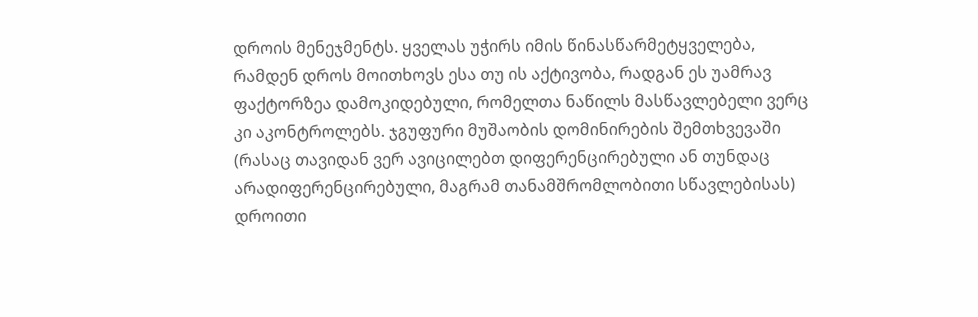დროის მენეჯმენტს. ყველას უჭირს იმის წინასწარმეტყველება, რამდენ დროს მოითხოვს ესა თუ ის აქტივობა, რადგან ეს უამრავ ფაქტორზეა დამოკიდებული, რომელთა ნაწილს მასწავლებელი ვერც კი აკონტროლებს. ჯგუფური მუშაობის დომინირების შემთხვევაში (რასაც თავიდან ვერ ავიცილებთ დიფერენცირებული ან თუნდაც არადიფერენცირებული, მაგრამ თანამშრომლობითი სწავლებისას) დროითი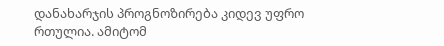დანახარჯის პროგნოზირება კიდევ უფრო რთულია. ამიტომ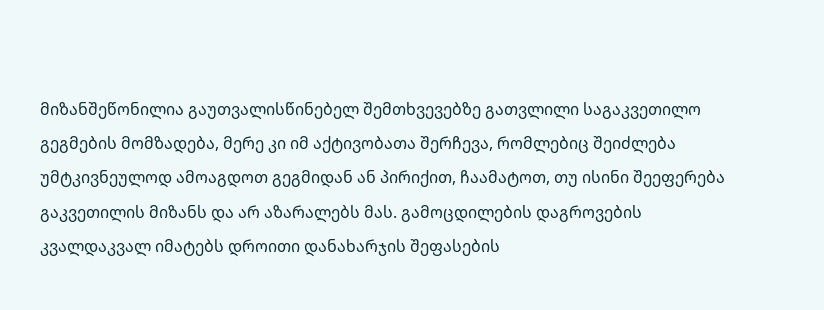მიზანშეწონილია გაუთვალისწინებელ შემთხვევებზე გათვლილი საგაკვეთილო გეგმების მომზადება, მერე კი იმ აქტივობათა შერჩევა, რომლებიც შეიძლება უმტკივნეულოდ ამოაგდოთ გეგმიდან ან პირიქით, ჩაამატოთ, თუ ისინი შეეფერება გაკვეთილის მიზანს და არ აზარალებს მას. გამოცდილების დაგროვების კვალდაკვალ იმატებს დროითი დანახარჯის შეფასების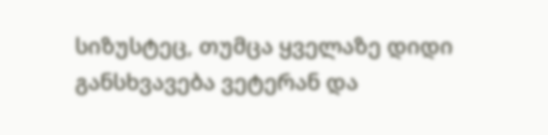სიზუსტეც, თუმცა ყველაზე დიდი განსხვავება ვეტერან და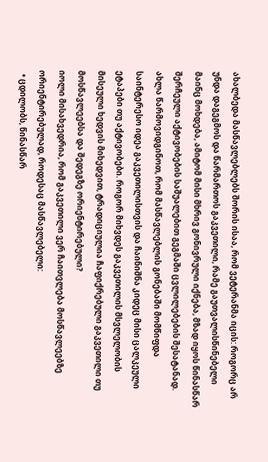ახალბედა მასწავლებლებს შორის ისაა, რომ ვეტერანმა იცის: როგორც არ უნდა დაგეგმოს და წარმართოს გაკვეთილი, რამე გაუთვალისწინებელი მაინც მოხდება, ამიტომ მისი მხრივ გონივრული იქნება, მზად იყოს წინასწარ შერჩეული აქტივობების საშუალებით გეგმაში ცვლილებების შესატანად.
ახლა წარმოვიდგინოთ, რომ მასწავლებლის გონებაში მომწიფდა საინტერესო იდეა გაკვეთილისთვის და ჩაინიშნა კიდეც მისი ცალკეული ეტაპები თუ აქტივობები. როგორ მიხვდეს გაკვეთილის მსვლელობის მისეული ხედვის მიხედვით, ტრადიციულია ჩაფიქრებული გაკვეთილი თუ მოსწავლეებსა და შედეგზე ორიენტირებული?
იოლი მისახვედრია, რომ გაკვეთილი ვერ ჩაითვლება მოსწავლეებზე ორიენტირებულად, როდესაც მასწავლებელი:
  • ცდილობს, წინასწარ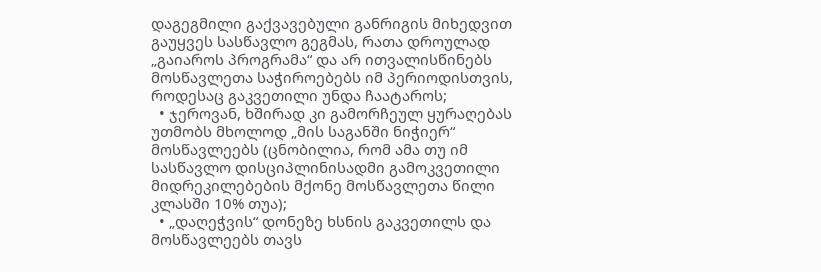დაგეგმილი გაქვავებული განრიგის მიხედვით გაუყვეს სასწავლო გეგმას, რათა დროულად „გაიაროს პროგრამა“ და არ ითვალისწინებს მოსწავლეთა საჭიროებებს იმ პერიოდისთვის, როდესაც გაკვეთილი უნდა ჩაატაროს;
  • ჯეროვან, ხშირად კი გამორჩეულ ყურაღებას უთმობს მხოლოდ „მის საგანში ნიჭიერ“ მოსწავლეებს (ცნობილია, რომ ამა თუ იმ სასწავლო დისციპლინისადმი გამოკვეთილი მიდრეკილებების მქონე მოსწავლეთა წილი კლასში 10% თუა);
  • „დაღეჭვის“ დონეზე ხსნის გაკვეთილს და მოსწავლეებს თავს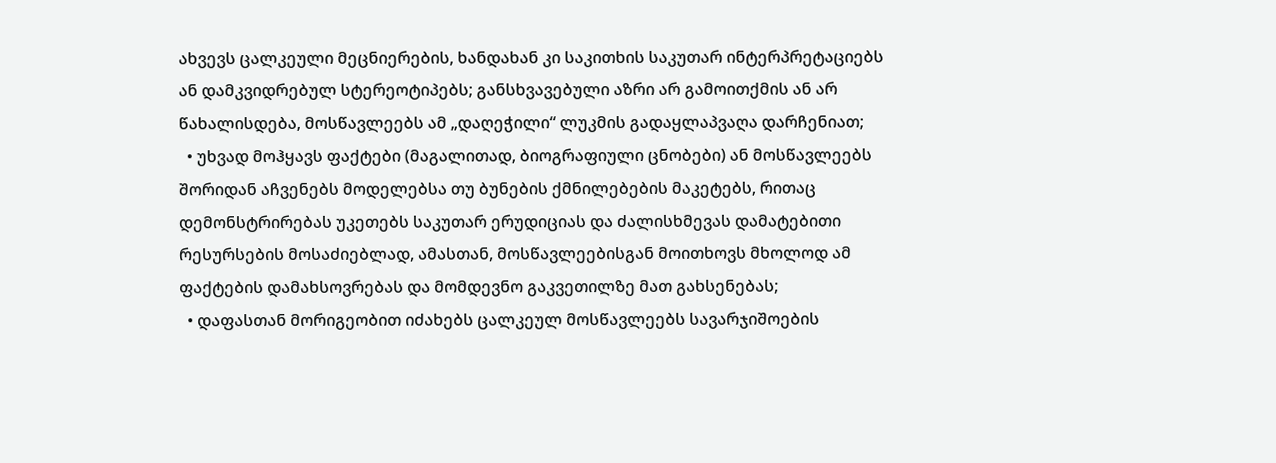ახვევს ცალკეული მეცნიერების, ხანდახან კი საკითხის საკუთარ ინტერპრეტაციებს ან დამკვიდრებულ სტერეოტიპებს; განსხვავებული აზრი არ გამოითქმის ან არ წახალისდება, მოსწავლეებს ამ „დაღეჭილი“ ლუკმის გადაყლაპვაღა დარჩენიათ;
  • უხვად მოჰყავს ფაქტები (მაგალითად, ბიოგრაფიული ცნობები) ან მოსწავლეებს შორიდან აჩვენებს მოდელებსა თუ ბუნების ქმნილებების მაკეტებს, რითაც დემონსტრირებას უკეთებს საკუთარ ერუდიციას და ძალისხმევას დამატებითი რესურსების მოსაძიებლად, ამასთან, მოსწავლეებისგან მოითხოვს მხოლოდ ამ ფაქტების დამახსოვრებას და მომდევნო გაკვეთილზე მათ გახსენებას;
  • დაფასთან მორიგეობით იძახებს ცალკეულ მოსწავლეებს სავარჯიშოების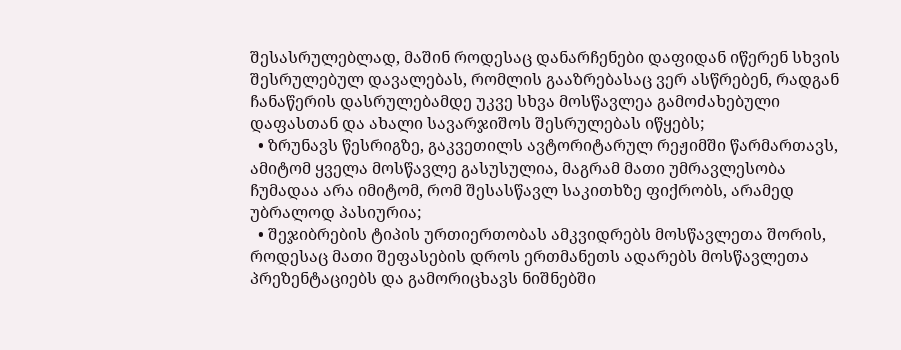შესასრულებლად, მაშინ როდესაც დანარჩენები დაფიდან იწერენ სხვის შესრულებულ დავალებას, რომლის გააზრებასაც ვერ ასწრებენ, რადგან ჩანაწერის დასრულებამდე უკვე სხვა მოსწავლეა გამოძახებული დაფასთან და ახალი სავარჯიშოს შესრულებას იწყებს;
  • ზრუნავს წესრიგზე, გაკვეთილს ავტორიტარულ რეჟიმში წარმართავს, ამიტომ ყველა მოსწავლე გასუსულია, მაგრამ მათი უმრავლესობა ჩუმადაა არა იმიტომ, რომ შესასწავლ საკითხზე ფიქრობს, არამედ უბრალოდ პასიურია;
  • შეჯიბრების ტიპის ურთიერთობას ამკვიდრებს მოსწავლეთა შორის, როდესაც მათი შეფასების დროს ერთმანეთს ადარებს მოსწავლეთა პრეზენტაციებს და გამორიცხავს ნიშნებში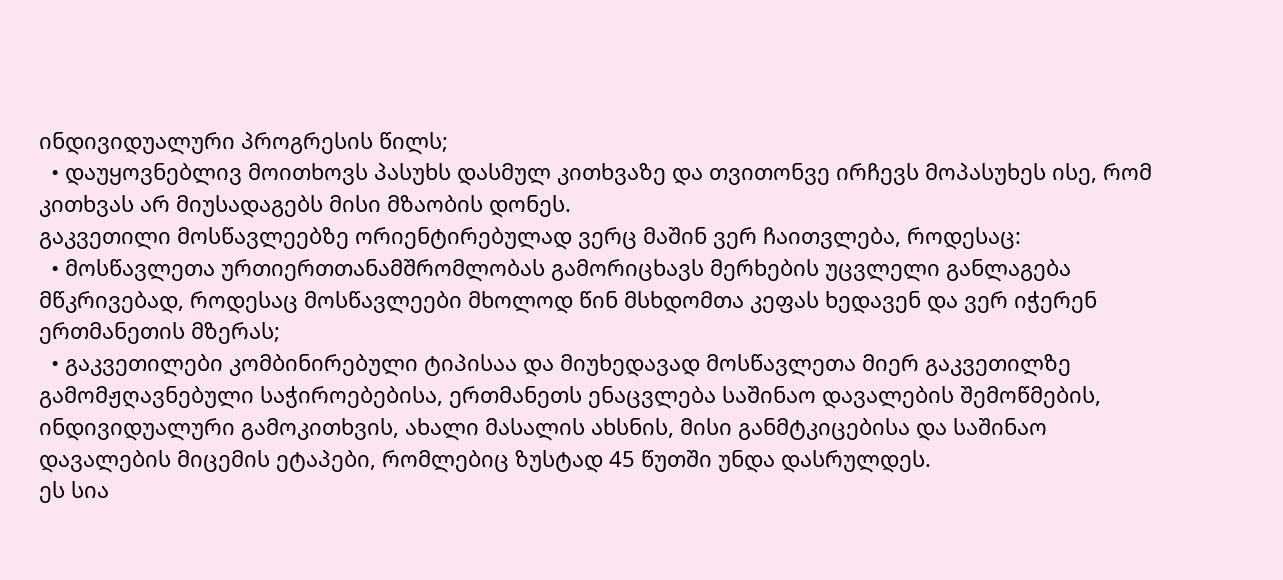ინდივიდუალური პროგრესის წილს;
  • დაუყოვნებლივ მოითხოვს პასუხს დასმულ კითხვაზე და თვითონვე ირჩევს მოპასუხეს ისე, რომ კითხვას არ მიუსადაგებს მისი მზაობის დონეს.
გაკვეთილი მოსწავლეებზე ორიენტირებულად ვერც მაშინ ვერ ჩაითვლება, როდესაც:
  • მოსწავლეთა ურთიერთთანამშრომლობას გამორიცხავს მერხების უცვლელი განლაგება მწკრივებად, როდესაც მოსწავლეები მხოლოდ წინ მსხდომთა კეფას ხედავენ და ვერ იჭერენ ერთმანეთის მზერას;
  • გაკვეთილები კომბინირებული ტიპისაა და მიუხედავად მოსწავლეთა მიერ გაკვეთილზე გამომჟღავნებული საჭიროებებისა, ერთმანეთს ენაცვლება საშინაო დავალების შემოწმების, ინდივიდუალური გამოკითხვის, ახალი მასალის ახსნის, მისი განმტკიცებისა და საშინაო დავალების მიცემის ეტაპები, რომლებიც ზუსტად 45 წუთში უნდა დასრულდეს.
ეს სია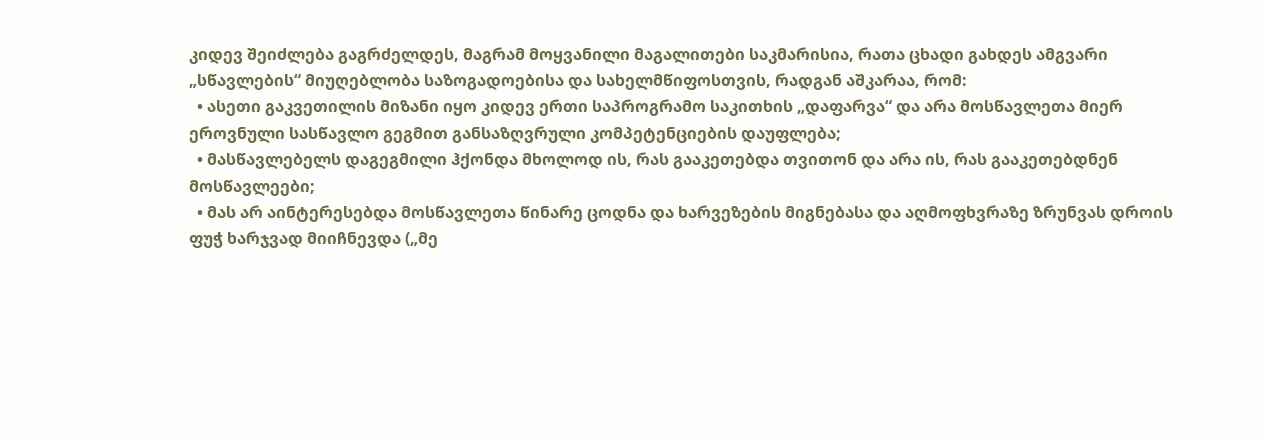კიდევ შეიძლება გაგრძელდეს, მაგრამ მოყვანილი მაგალითები საკმარისია, რათა ცხადი გახდეს ამგვარი „სწავლების“ მიუღებლობა საზოგადოებისა და სახელმწიფოსთვის, რადგან აშკარაა, რომ:
  • ასეთი გაკვეთილის მიზანი იყო კიდევ ერთი საპროგრამო საკითხის „დაფარვა“ და არა მოსწავლეთა მიერ ეროვნული სასწავლო გეგმით განსაზღვრული კომპეტენციების დაუფლება;
  • მასწავლებელს დაგეგმილი ჰქონდა მხოლოდ ის, რას გააკეთებდა თვითონ და არა ის, რას გააკეთებდნენ მოსწავლეები;
  • მას არ აინტერესებდა მოსწავლეთა წინარე ცოდნა და ხარვეზების მიგნებასა და აღმოფხვრაზე ზრუნვას დროის ფუჭ ხარჯვად მიიჩნევდა („მე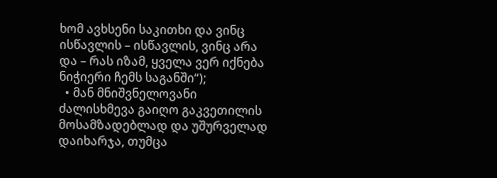ხომ ავხსენი საკითხი და ვინც ისწავლის – ისწავლის, ვინც არა და – რას იზამ, ყველა ვერ იქნება ნიჭიერი ჩემს საგანში“);
  • მან მნიშვნელოვანი ძალისხმევა გაიღო გაკვეთილის მოსამზადებლად და უშურველად დაიხარჯა, თუმცა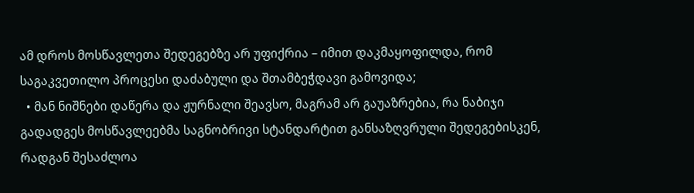ამ დროს მოსწავლეთა შედეგებზე არ უფიქრია – იმით დაკმაყოფილდა, რომ საგაკვეთილო პროცესი დაძაბული და შთამბეჭდავი გამოვიდა;
  • მან ნიშნები დაწერა და ჟურნალი შეავსო, მაგრამ არ გაუაზრებია, რა ნაბიჯი გადადგეს მოსწავლეებმა საგნობრივი სტანდარტით განსაზღვრული შედეგებისკენ, რადგან შესაძლოა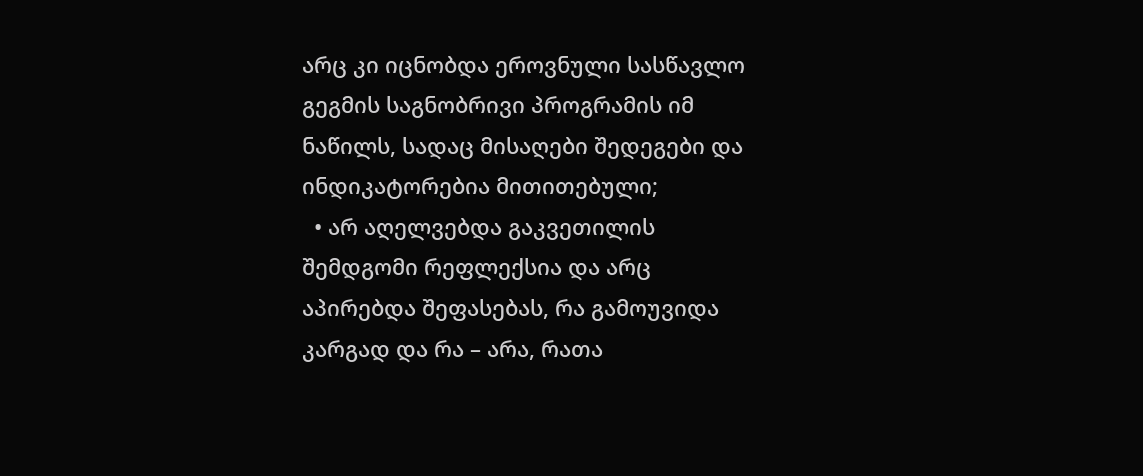არც კი იცნობდა ეროვნული სასწავლო გეგმის საგნობრივი პროგრამის იმ ნაწილს, სადაც მისაღები შედეგები და ინდიკატორებია მითითებული;
  • არ აღელვებდა გაკვეთილის შემდგომი რეფლექსია და არც აპირებდა შეფასებას, რა გამოუვიდა კარგად და რა – არა, რათა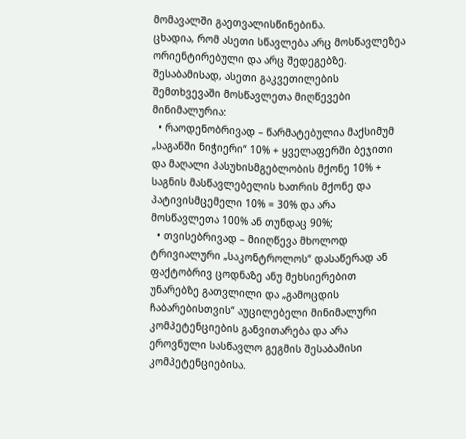მომავალში გაეთვალისწინებინა.
ცხადია, რომ ასეთი სწავლება არც მოსწავლეზეა ორიენტირებული და არც შედეგებზე. შესაბამისად, ასეთი გაკვეთილების შემთხვევაში მოსწავლეთა მიღწევები მინიმალურია:
  • რაოდენობრივად – წარმატებულია მაქსიმუმ „საგანში ნიჭიერი“ 10% + ყველაფერში ბეჯითი და მაღალი პასუხისმგებლობის მქონე 10% + საგნის მასწავლებელის ხათრის მქონე და პატივისმცემელი 10% = 30% და არა მოსწავლეთა 100% ან თუნდაც 90%;
  • თვისებრივად – მიიღწევა მხოლოდ ტრივიალური „საკონტროლოს“ დასაწერად ან ფაქტობრივ ცოდნაზე ანუ მეხსიერებით უნარებზე გათვლილი და „გამოცდის ჩაბარებისთვის“ აუცილებელი მინიმალური კომპეტენციების განვითარება და არა ეროვნული სასწავლო გეგმის შესაბამისი კომპეტენციებისა.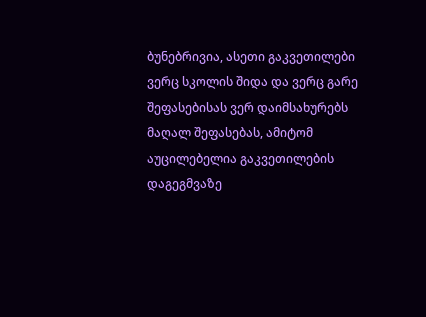ბუნებრივია, ასეთი გაკვეთილები ვერც სკოლის შიდა და ვერც გარე შეფასებისას ვერ დაიმსახურებს მაღალ შეფასებას, ამიტომ აუცილებელია გაკვეთილების დაგეგმვაზე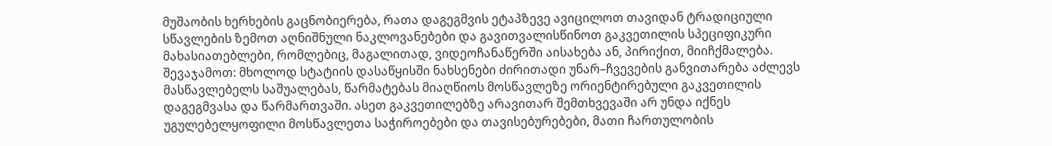მუშაობის ხერხების გაცნობიერება, რათა დაგეგმვის ეტაპზევე ავიცილოთ თავიდან ტრადიციული სწავლების ზემოთ აღნიშნული ნაკლოვანებები და გავითვალისწინოთ გაკვეთილის სპეციფიკური მახასიათებლები, რომლებიც, მაგალითად, ვიდეოჩანაწერში აისახება ან, პირიქით, მიიჩქმალება.
შევაჯამოთ: მხოლოდ სტატიის დასაწყისში ნახსენები ძირითადი უნარ–ჩვევების განვითარება აძლევს მასწავლებელს საშუალებას, წარმატებას მიაღწიოს მოსწავლეზე ორიენტირებული გაკვეთილის დაგეგმვასა და წარმართვაში. ასეთ გაკვეთილებზე არავითარ შემთხვევაში არ უნდა იქნეს უგულებელყოფილი მოსწავლეთა საჭიროებები და თავისებურებები, მათი ჩართულობის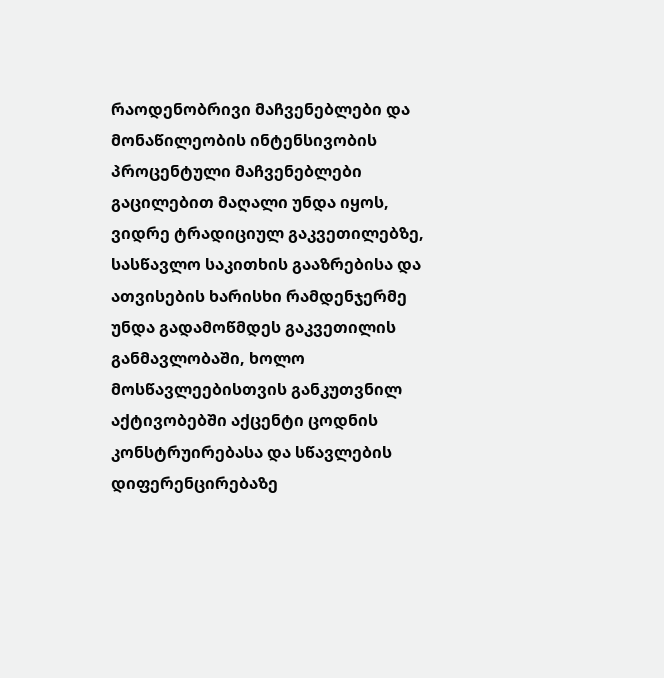რაოდენობრივი მაჩვენებლები და მონაწილეობის ინტენსივობის პროცენტული მაჩვენებლები გაცილებით მაღალი უნდა იყოს, ვიდრე ტრადიციულ გაკვეთილებზე, სასწავლო საკითხის გააზრებისა და ათვისების ხარისხი რამდენჯერმე უნდა გადამოწმდეს გაკვეთილის განმავლობაში, ხოლო მოსწავლეებისთვის განკუთვნილ აქტივობებში აქცენტი ცოდნის კონსტრუირებასა და სწავლების დიფერენცირებაზე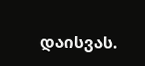დაისვას.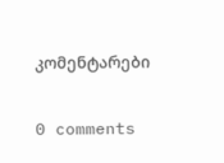კომენტარები

0 comments